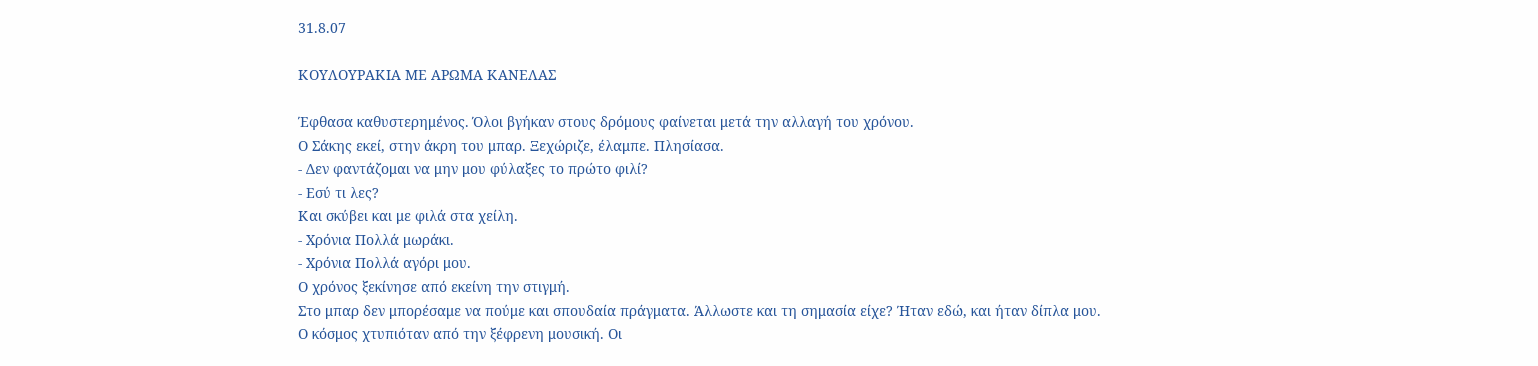31.8.07

ΚΟΥΛΟΥΡΑΚΙΑ ΜΕ ΑΡΩΜΑ ΚΑΝΕΛΑΣ

Έφθασα καθυστερημένος. Όλοι βγήκαν στους δρόμους φαίνεται μετά την αλλαγή του χρόνου.
Ο Σάκης εκεί, στην άκρη του μπαρ. Ξεχώριζε, έλαμπε. Πλησίασα.
- Δεν φαντάζομαι να μην μου φύλαξες το πρώτο φιλί?
- Εσύ τι λες?
Και σκύβει και με φιλά στα χείλη.
- Χρόνια Πολλά μωράκι.
- Χρόνια Πολλά αγόρι μου.
Ο χρόνος ξεκίνησε από εκείνη την στιγμή.
Στο μπαρ δεν μπορέσαμε να πούμε και σπουδαία πράγματα. Άλλωστε και τη σημασία είχε? Ήταν εδώ, και ήταν δίπλα μου.
Ο κόσμος χτυπιόταν από την ξέφρενη μουσική. Οι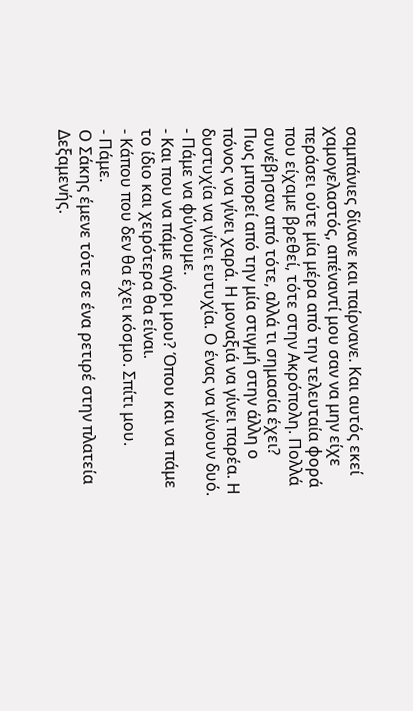σαμπάνιες δίνανε και παίρνανε. Και αυτός εκεί χαμογελαστός, απέναντί μου σαν να μην είχε περάσει ούτε μία μέρα από την τελευταία φορά που είχαμε βρεθεί, τότε στην Ακρόπολη. Πολλά συνέβησαν από τότε, αλλά τι σημασία έχει?
Πως μπορεί από την μία στιγμή στην άλλη ο πόνος να γίνει χαρά. Η μοναξιά να γίνει παρέα. Η δυστυχία να γίνει ευτυχία. Ο ένας να γίνουν δυό.
- Πάμε να φύγουμε.
- Και που να πάμε αγόρι μου? Όπου και να πάμε το ίδιο και χειρότερα θα είναι.
- Κάπου που δεν θα έχει κόσμο. Σπίτι μου.
- Πάμε.
Ο Σάκης έμενε τότε σε ένα ρετιρέ στην πλατεία Δεξαμενής.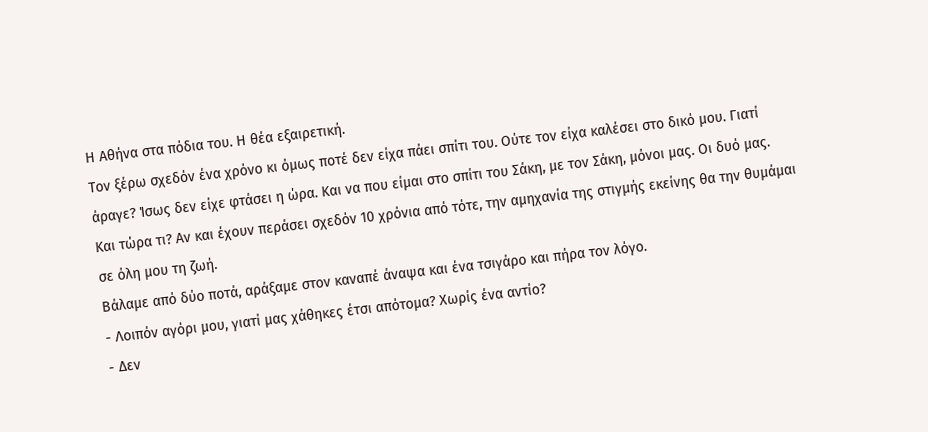Η Αθήνα στα πόδια του. Η θέα εξαιρετική.
Τον ξέρω σχεδόν ένα χρόνο κι όμως ποτέ δεν είχα πάει σπίτι του. Ούτε τον είχα καλέσει στο δικό μου. Γιατί άραγε? Ίσως δεν είχε φτάσει η ώρα. Και να που είμαι στο σπίτι του Σάκη, με τον Σάκη, μόνοι μας. Οι δυό μας.
Και τώρα τι? Αν και έχουν περάσει σχεδόν 10 χρόνια από τότε, την αμηχανία της στιγμής εκείνης θα την θυμάμαι σε όλη μου τη ζωή.
Βάλαμε από δύο ποτά, αράξαμε στον καναπέ άναψα και ένα τσιγάρο και πήρα τον λόγο.
- Λοιπόν αγόρι μου, γιατί μας χάθηκες έτσι απότομα? Χωρίς ένα αντίο?
- Δεν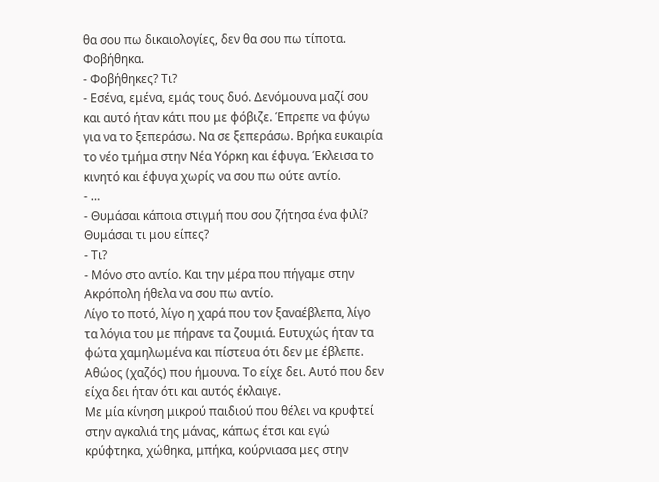θα σου πω δικαιολογίες, δεν θα σου πω τίποτα. Φοβήθηκα.
- Φοβήθηκες? Τι?
- Εσένα, εμένα, εμάς τους δυό. Δενόμουνα μαζί σου και αυτό ήταν κάτι που με φόβιζε. Έπρεπε να φύγω για να το ξεπεράσω. Να σε ξεπεράσω. Βρήκα ευκαιρία το νέο τμήμα στην Νέα Υόρκη και έφυγα. Έκλεισα το κινητό και έφυγα χωρίς να σου πω ούτε αντίο.
- …
- Θυμάσαι κάποια στιγμή που σου ζήτησα ένα φιλί? Θυμάσαι τι μου είπες?
- Τι?
- Μόνο στο αντίο. Και την μέρα που πήγαμε στην Ακρόπολη ήθελα να σου πω αντίο.
Λίγο το ποτό, λίγο η χαρά που τον ξαναέβλεπα, λίγο τα λόγια του με πήρανε τα ζουμιά. Ευτυχώς ήταν τα φώτα χαμηλωμένα και πίστευα ότι δεν με έβλεπε. Αθώος (χαζός) που ήμουνα. Το είχε δει. Αυτό που δεν είχα δει ήταν ότι και αυτός έκλαιγε.
Με μία κίνηση μικρού παιδιού που θέλει να κρυφτεί στην αγκαλιά της μάνας, κάπως έτσι και εγώ κρύφτηκα, χώθηκα, μπήκα, κούρνιασα μες στην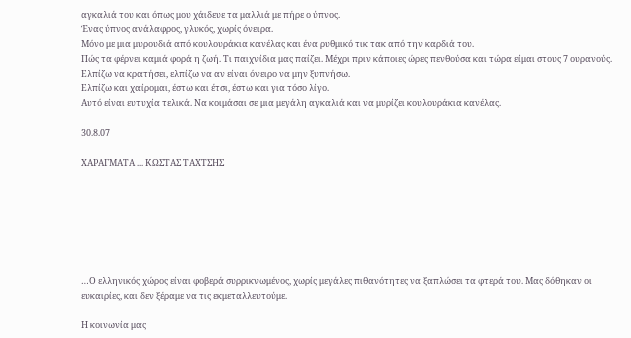αγκαλιά του και όπως μου χάιδευε τα μαλλιά με πήρε ο ύπνος.
Ένας ύπνος ανάλαφρος, γλυκός, χωρίς όνειρα.
Μόνο με μια μυρουδιά από κουλουράκια κανέλας και ένα ρυθμικό τικ τακ από την καρδιά του.
Πώς τα φέρνει καμιά φορά η ζωή. Τι παιχνίδια μας παίζει. Μέχρι πριν κάποιες ώρες πενθούσα και τώρα είμαι στους 7 ουρανούς. Ελπίζω να κρατήσει, ελπίζω να αν είναι όνειρο να μην ξυπνήσω.
Ελπίζω και χαίρομαι, έστω και έτσι, έστω και για τόσο λίγο.
Αυτό είναι ευτυχία τελικά. Να κοιμάσαι σε μια μεγάλη αγκαλιά και να μυρίζει κουλουράκια κανέλας.

30.8.07

ΧΑΡΑΓΜΑΤΑ ... ΚΩΣΤΑΣ ΤΑΧΤΣΗΣ







…Ο ελληνικός χώρος είναι φοβερά συρρικνωμένος, χωρίς μεγάλες πιθανότητες να ξαπλώσει τα φτερά του. Μας δόθηκαν οι ευκαιρίες, και δεν ξέραμε να τις εκμεταλλευτούμε.

Η κοινωνία μας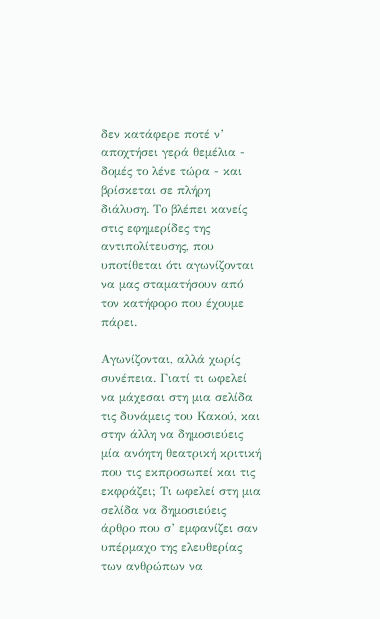δεν κατάφερε ποτέ ν’ αποχτήσει γερά θεμέλια - δομές το λένε τώρα - και βρίσκεται σε πλήρη διάλυση. Το βλέπει κανείς στις εφημερίδες της αντιπολίτευσης, που υποτίθεται ότι αγωνίζονται να μας σταματήσουν από τον κατήφορο που έχουμε πάρει.

Αγωνίζονται, αλλά χωρίς συνέπεια. Γιατί τι ωφελεί να μάχεσαι στη μια σελίδα τις δυνάμεις του Κακού, και στην άλλη να δημοσιεύεις μία ανόητη θεατρική κριτική που τις εκπροσωπεί και τις εκφράζει; Τι ωφελεί στη μια σελίδα να δημοσιεύεις άρθρο που σ’ εμφανίζει σαν υπέρμαχο της ελευθερίας των ανθρώπων να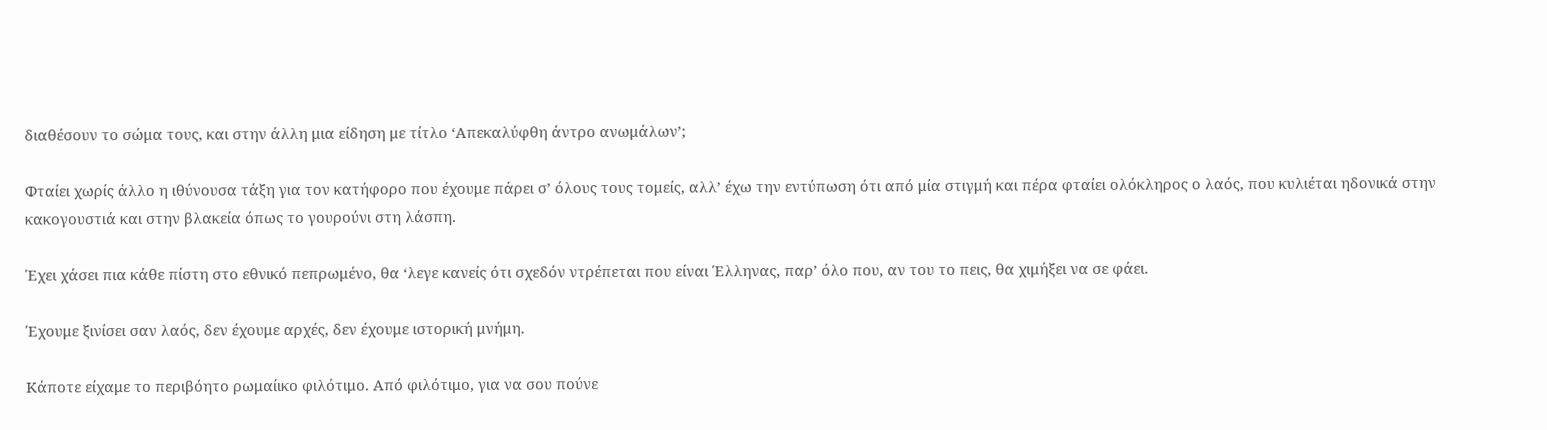διαθέσουν το σώμα τους, και στην άλλη μια είδηση με τίτλο ‘Απεκαλύφθη άντρο ανωμάλων’;

Φταίει χωρίς άλλο η ιθύνουσα τάξη για τον κατήφορο που έχουμε πάρει σ’ όλους τους τομείς, αλλ’ έχω την εντύπωση ότι από μία στιγμή και πέρα φταίει ολόκληρος ο λαός, που κυλιέται ηδονικά στην κακογουστιά και στην βλακεία όπως το γουρούνι στη λάσπη.

Έχει χάσει πια κάθε πίστη στο εθνικό πεπρωμένο, θα ‘λεγε κανείς ότι σχεδόν ντρέπεται που είναι Έλληνας, παρ’ όλο που, αν του το πεις, θα χιμήξει να σε φάει.

Έχουμε ξινίσει σαν λαός, δεν έχουμε αρχές, δεν έχουμε ιστορική μνήμη.

Κάποτε είχαμε το περιβόητο ρωμαίικο φιλότιμο. Από φιλότιμο, για να σου πούνε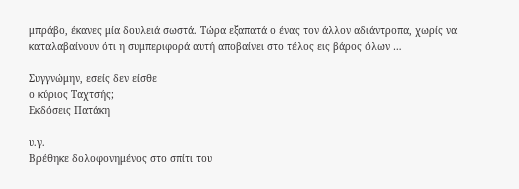μπράβο, έκανες μία δουλειά σωστά. Τώρα εξαπατά ο ένας τον άλλον αδιάντροπα, χωρίς να καταλαβαίνουν ότι η συμπεριφορά αυτή αποβαίνει στο τέλος εις βάρος όλων …

Συγγνώμην, εσείς δεν είσθε
ο κύριος Ταχτσής;
Εκδόσεις Πατάκη

υ.γ.
Βρέθηκε δολοφονημένος στο σπίτι του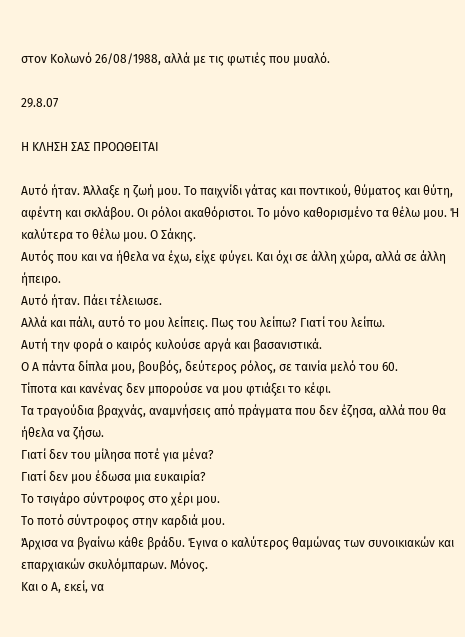στον Κολωνό 26/08/1988, αλλά με τις φωτιές που μυαλό.

29.8.07

Η ΚΛΗΣΗ ΣΑΣ ΠΡΟΩΘΕΙΤΑΙ

Αυτό ήταν. Άλλαξε η ζωή μου. Το παιχνίδι γάτας και ποντικού, θύματος και θύτη, αφέντη και σκλάβου. Οι ρόλοι ακαθόριστοι. Το μόνο καθορισμένο τα θέλω μου. Ή καλύτερα το θέλω μου. Ο Σάκης.
Αυτός που και να ήθελα να έχω, είχε φύγει. Και όχι σε άλλη χώρα, αλλά σε άλλη ήπειρο.
Αυτό ήταν. Πάει τέλειωσε.
Αλλά και πάλι, αυτό το μου λείπεις. Πως του λείπω? Γιατί του λείπω.
Αυτή την φορά ο καιρός κυλούσε αργά και βασανιστικά.
Ο Α πάντα δίπλα μου, βουβός, δεύτερος ρόλος, σε ταινία μελό του 60.
Τίποτα και κανένας δεν μπορούσε να μου φτιάξει το κέφι.
Τα τραγούδια βραχνάς, αναμνήσεις από πράγματα που δεν έζησα, αλλά που θα ήθελα να ζήσω.
Γιατί δεν του μίλησα ποτέ για μένα?
Γιατί δεν μου έδωσα μια ευκαιρία?
Το τσιγάρο σύντροφος στο χέρι μου.
Το ποτό σύντροφος στην καρδιά μου.
Άρχισα να βγαίνω κάθε βράδυ. Έγινα ο καλύτερος θαμώνας των συνοικιακών και επαρχιακών σκυλόμπαρων. Μόνος.
Και ο Α, εκεί, να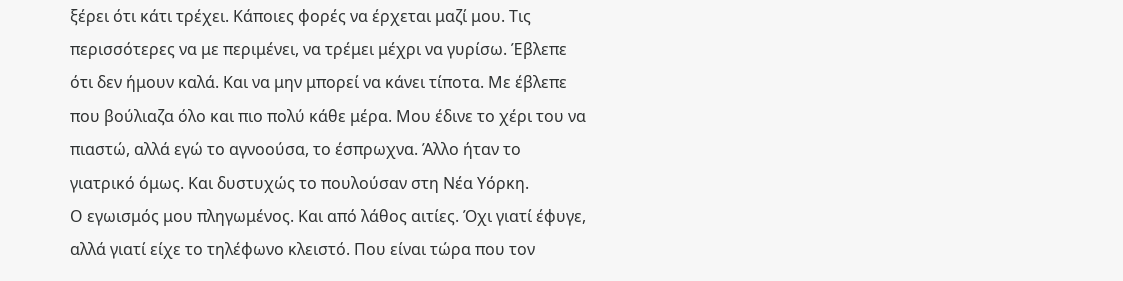ξέρει ότι κάτι τρέχει. Κάποιες φορές να έρχεται μαζί μου. Τις περισσότερες να με περιμένει, να τρέμει μέχρι να γυρίσω. Έβλεπε ότι δεν ήμουν καλά. Και να μην μπορεί να κάνει τίποτα. Με έβλεπε που βούλιαζα όλο και πιο πολύ κάθε μέρα. Μου έδινε το χέρι του να πιαστώ, αλλά εγώ το αγνοούσα, το έσπρωχνα. Άλλο ήταν το γιατρικό όμως. Και δυστυχώς το πουλούσαν στη Νέα Υόρκη.
Ο εγωισμός μου πληγωμένος. Και από λάθος αιτίες. Όχι γιατί έφυγε, αλλά γιατί είχε το τηλέφωνο κλειστό. Που είναι τώρα που τον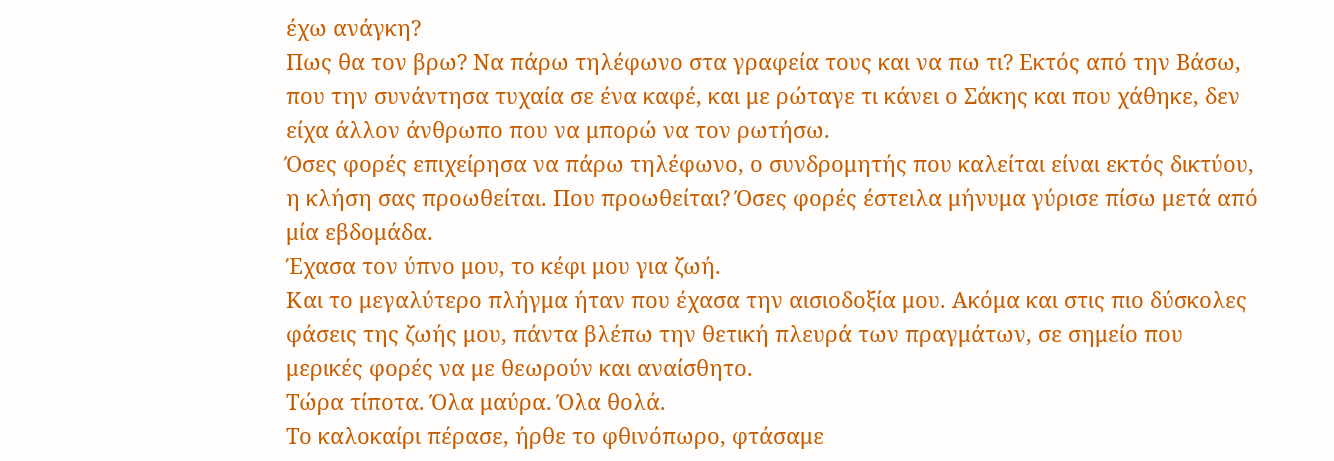έχω ανάγκη?
Πως θα τον βρω? Να πάρω τηλέφωνο στα γραφεία τους και να πω τι? Εκτός από την Βάσω, που την συνάντησα τυχαία σε ένα καφέ, και με ρώταγε τι κάνει ο Σάκης και που χάθηκε, δεν είχα άλλον άνθρωπο που να μπορώ να τον ρωτήσω.
Όσες φορές επιχείρησα να πάρω τηλέφωνο, ο συνδρομητής που καλείται είναι εκτός δικτύου, η κλήση σας προωθείται. Που προωθείται? Όσες φορές έστειλα μήνυμα γύρισε πίσω μετά από μία εβδομάδα.
Έχασα τον ύπνο μου, το κέφι μου για ζωή.
Και το μεγαλύτερο πλήγμα ήταν που έχασα την αισιοδοξία μου. Ακόμα και στις πιο δύσκολες φάσεις της ζωής μου, πάντα βλέπω την θετική πλευρά των πραγμάτων, σε σημείο που μερικές φορές να με θεωρούν και αναίσθητο.
Τώρα τίποτα. Όλα μαύρα. Όλα θολά.
Το καλοκαίρι πέρασε, ήρθε το φθινόπωρο, φτάσαμε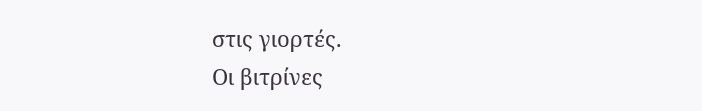στις γιορτές.
Οι βιτρίνες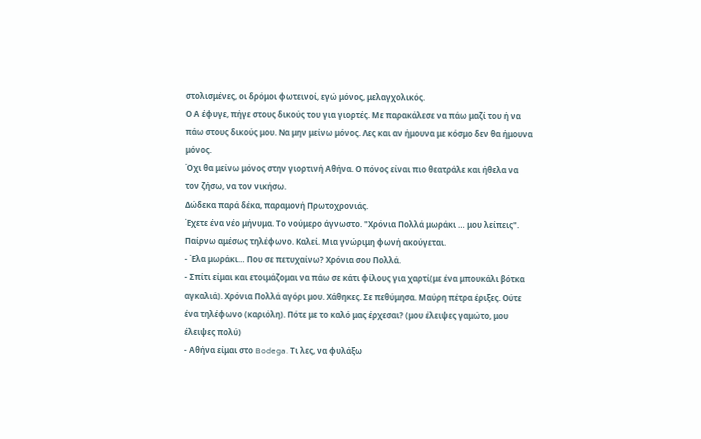στολισμένες, οι δρόμοι φωτεινοί, εγώ μόνος, μελαγχολικός.
Ο Α έφυγε, πήγε στους δικούς του για γιορτές. Με παρακάλεσε να πάω μαζί του ή να πάω στους δικούς μου. Να μην μείνω μόνος. Λες και αν ήμουνα με κόσμο δεν θα ήμουνα μόνος.
Όχι θα μείνω μόνος στην γιορτινή Αθήνα. Ο πόνος είναι πιο θεατράλε και ήθελα να τον ζήσω, να τον νικήσω.
Δώδεκα παρά δέκα, παραμονή Πρωτοχρονιάς.
Έχετε ένα νέο μήνυμα. Το νούμερο άγνωστο. "Χρόνια Πολλά μωράκι … μου λείπεις".
Παίρνω αμέσως τηλέφωνο. Καλεί. Μια γνώριμη φωνή ακούγεται.
- Έλα μωράκι… Που σε πετυχαίνω? Χρόνια σου Πολλά.
- Σπίτι είμαι και ετοιμάζομαι να πάω σε κάτι φίλους για χαρτί(με ένα μπουκάλι βότκα αγκαλιά). Χρόνια Πολλά αγόρι μου. Χάθηκες. Σε πεθύμησα. Μαύρη πέτρα έριξες. Ούτε ένα τηλέφωνο (καριόλη). Πότε με το καλό μας έρχεσαι? (μου έλειψες γαμώτο, μου έλειψες πολύ)
- Αθήνα είμαι στο Bodega. Τι λες, να φυλάξω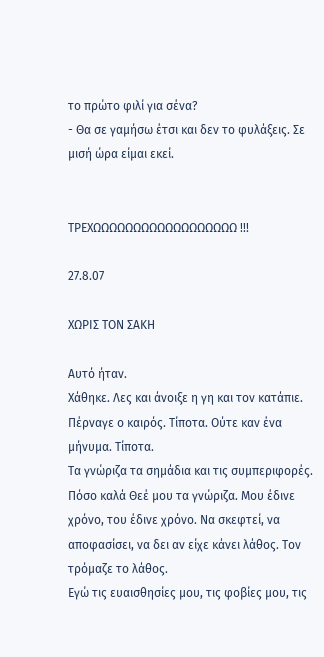το πρώτο φιλί για σένα?
- Θα σε γαμήσω έτσι και δεν το φυλάξεις. Σε μισή ώρα είμαι εκεί.


ΤΡΕΧΩΩΩΩΩΩΩΩΩΩΩΩΩΩΩΩΩΩ !!!

27.8.07

ΧΩΡΙΣ ΤΟΝ ΣΑΚΗ

Αυτό ήταν.
Χάθηκε. Λες και άνοιξε η γη και τον κατάπιε. Πέρναγε ο καιρός. Τίποτα. Ούτε καν ένα μήνυμα. Τίποτα.
Τα γνώριζα τα σημάδια και τις συμπεριφορές. Πόσο καλά Θεέ μου τα γνώριζα. Μου έδινε χρόνο, του έδινε χρόνο. Να σκεφτεί, να αποφασίσει, να δει αν είχε κάνει λάθος. Τον τρόμαζε το λάθος.
Εγώ τις ευαισθησίες μου, τις φοβίες μου, τις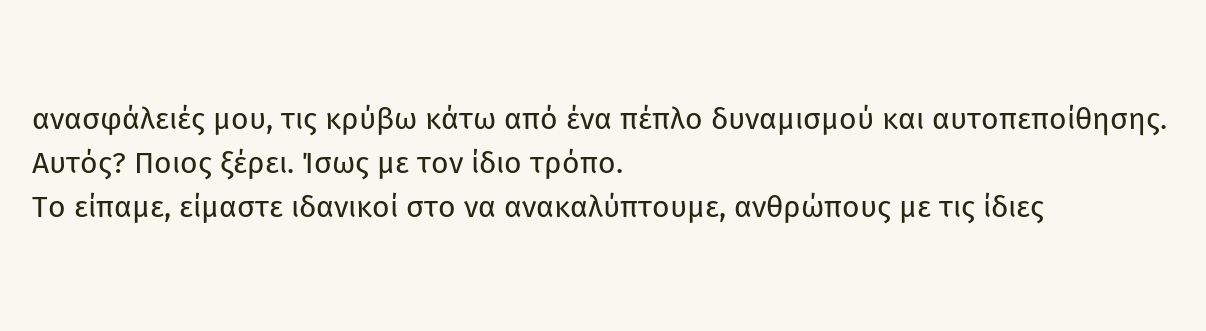ανασφάλειές μου, τις κρύβω κάτω από ένα πέπλο δυναμισμού και αυτοπεποίθησης. Αυτός? Ποιος ξέρει. Ίσως με τον ίδιο τρόπο.
Το είπαμε, είμαστε ιδανικοί στο να ανακαλύπτουμε, ανθρώπους με τις ίδιες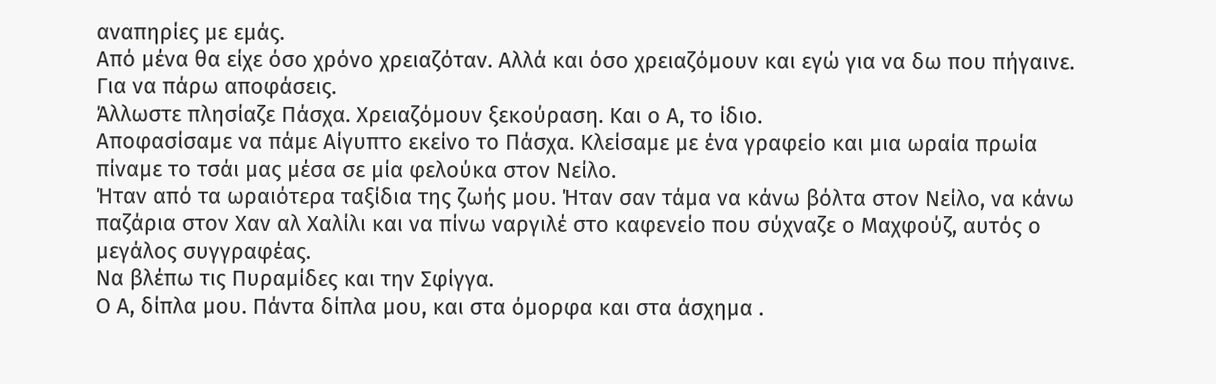αναπηρίες με εμάς.
Από μένα θα είχε όσο χρόνο χρειαζόταν. Αλλά και όσο χρειαζόμουν και εγώ για να δω που πήγαινε. Για να πάρω αποφάσεις.
Άλλωστε πλησίαζε Πάσχα. Χρειαζόμουν ξεκούραση. Και ο Α, το ίδιο.
Αποφασίσαμε να πάμε Αίγυπτο εκείνο το Πάσχα. Κλείσαμε με ένα γραφείο και μια ωραία πρωία πίναμε το τσάι μας μέσα σε μία φελούκα στον Νείλο.
Ήταν από τα ωραιότερα ταξίδια της ζωής μου. Ήταν σαν τάμα να κάνω βόλτα στον Νείλο, να κάνω παζάρια στον Χαν αλ Χαλίλι και να πίνω ναργιλέ στο καφενείο που σύχναζε ο Μαχφούζ, αυτός ο μεγάλος συγγραφέας.
Να βλέπω τις Πυραμίδες και την Σφίγγα.
Ο Α, δίπλα μου. Πάντα δίπλα μου, και στα όμορφα και στα άσχημα .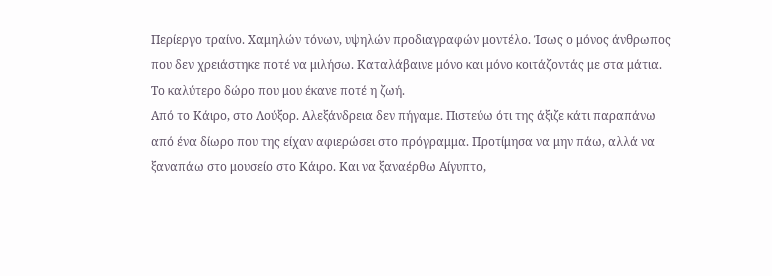Περίεργο τραίνο. Χαμηλών τόνων, υψηλών προδιαγραφών μοντέλο. Ίσως ο μόνος άνθρωπος που δεν χρειάστηκε ποτέ να μιλήσω. Καταλάβαινε μόνο και μόνο κοιτάζοντάς με στα μάτια.
Το καλύτερο δώρο που μου έκανε ποτέ η ζωή.
Από το Κάιρο, στο Λούξορ. Αλεξάνδρεια δεν πήγαμε. Πιστεύω ότι της άξιζε κάτι παραπάνω από ένα δίωρο που της είχαν αφιερώσει στο πρόγραμμα. Προτίμησα να μην πάω, αλλά να ξαναπάω στο μουσείο στο Κάιρο. Και να ξαναέρθω Αίγυπτο,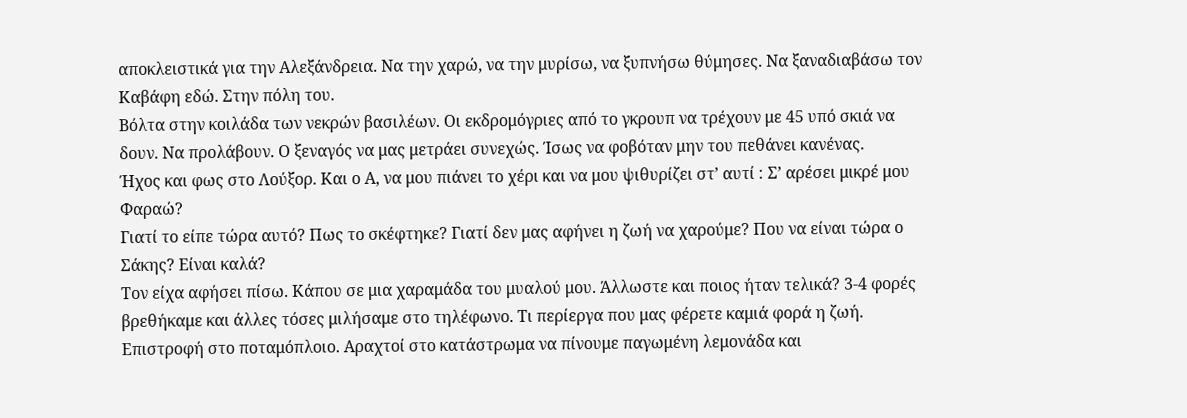αποκλειστικά για την Αλεξάνδρεια. Να την χαρώ, να την μυρίσω, να ξυπνήσω θύμησες. Να ξαναδιαβάσω τον Καβάφη εδώ. Στην πόλη του.
Βόλτα στην κοιλάδα των νεκρών βασιλέων. Οι εκδρομόγριες από το γκρουπ να τρέχουν με 45 υπό σκιά να δουν. Να προλάβουν. Ο ξεναγός να μας μετράει συνεχώς. Ίσως να φοβόταν μην του πεθάνει κανένας.
Ήχος και φως στο Λούξορ. Και ο Α, να μου πιάνει το χέρι και να μου ψιθυρίζει στ’ αυτί : Σ’ αρέσει μικρέ μου Φαραώ?
Γιατί το είπε τώρα αυτό? Πως το σκέφτηκε? Γιατί δεν μας αφήνει η ζωή να χαρούμε? Που να είναι τώρα ο Σάκης? Είναι καλά?
Τον είχα αφήσει πίσω. Κάπου σε μια χαραμάδα του μυαλού μου. Άλλωστε και ποιος ήταν τελικά? 3-4 φορές βρεθήκαμε και άλλες τόσες μιλήσαμε στο τηλέφωνο. Τι περίεργα που μας φέρετε καμιά φορά η ζωή.
Επιστροφή στο ποταμόπλοιο. Αραχτοί στο κατάστρωμα να πίνουμε παγωμένη λεμονάδα και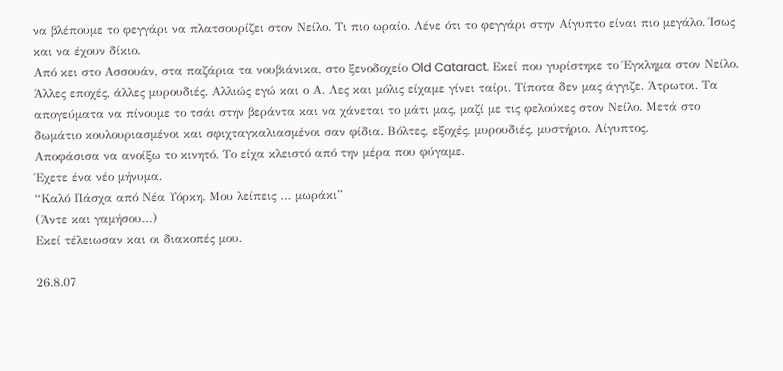να βλέπουμε το φεγγάρι να πλατσουρίζει στον Νείλο. Τι πιο ωραίο. Λένε ότι το φεγγάρι στην Αίγυπτο είναι πιο μεγάλο. Ίσως και να έχουν δίκιο.
Από κει στο Ασσουάν, στα παζάρια τα νουβιάνικα, στο ξενοδοχείο Old Cataract. Εκεί που γυρίστηκε το Έγκλημα στον Νείλο. Άλλες εποχές, άλλες μυρουδιές. Αλλιώς εγώ και ο Α. Λες και μόλις είχαμε γίνει ταίρι. Τίποτα δεν μας άγγιζε. Άτρωτοι. Τα απογεύματα να πίνουμε το τσάι στην βεράντα και να χάνεται το μάτι μας, μαζί με τις φελούκες στον Νείλο. Μετά στο δωμάτιο κουλουριασμένοι και σφιχταγκαλιασμένοι σαν φίδια. Βόλτες, εξοχές, μυρουδιές, μυστήριο. Αίγυπτος.
Αποφάσισα να ανοίξω το κινητό. Το είχα κλειστό από την μέρα που φύγαμε.
Έχετε ένα νέο μήνυμα.
“Καλό Πάσχα από Νέα Υόρκη. Μου λείπεις … μωράκι”
(Άντε και γαμήσου…)
Εκεί τέλειωσαν και οι διακοπές μου.

26.8.07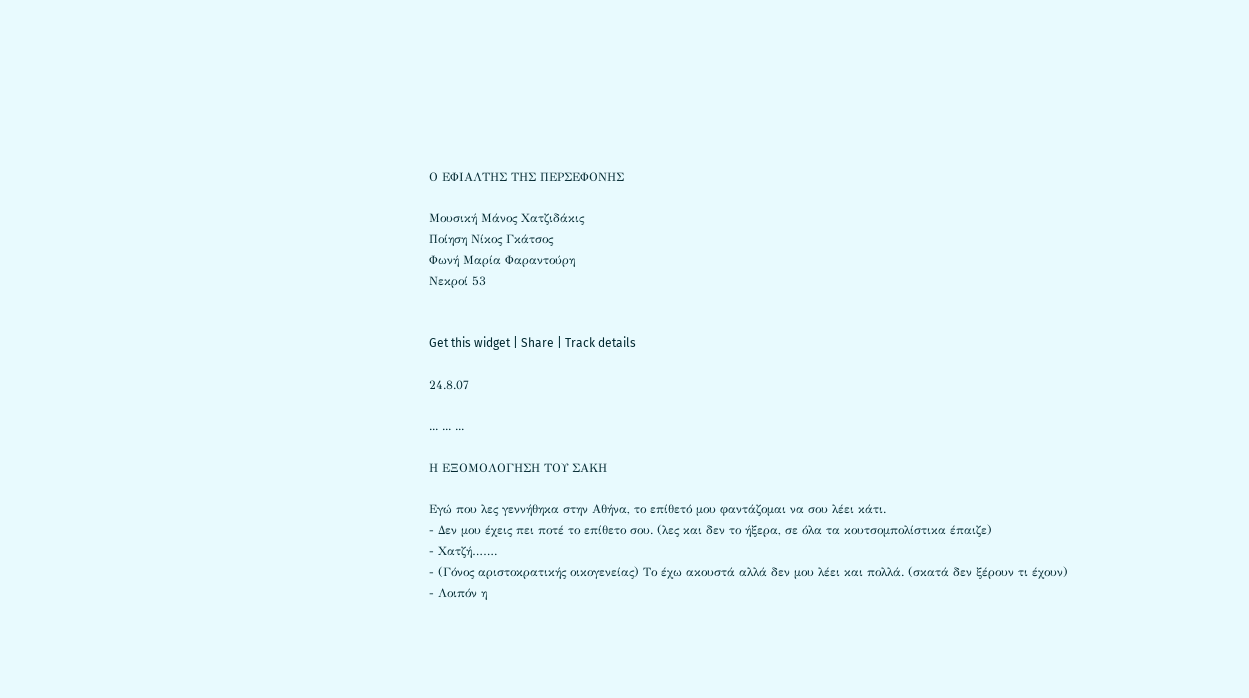Ο ΕΦΙΑΛΤΗΣ ΤΗΣ ΠΕΡΣΕΦΟΝΗΣ

Μουσική Μάνος Χατζιδάκις
Ποίηση Νίκος Γκάτσος
Φωνή Μαρία Φαραντούρη
Νεκροί 53


Get this widget | Share | Track details

24.8.07

... ... ...

Η ΕΞΟΜΟΛΟΓΗΣΗ ΤΟΥ ΣΑΚΗ

Εγώ που λες γεννήθηκα στην Αθήνα, το επίθετό μου φαντάζομαι να σου λέει κάτι.
- Δεν μου έχεις πει ποτέ το επίθετο σου. (λες και δεν το ήξερα, σε όλα τα κουτσομπολίστικα έπαιζε)
- Χατζή…….
- (Γόνος αριστοκρατικής οικογενείας) Το έχω ακουστά αλλά δεν μου λέει και πολλά. (σκατά δεν ξέρουν τι έχουν)
- Λοιπόν η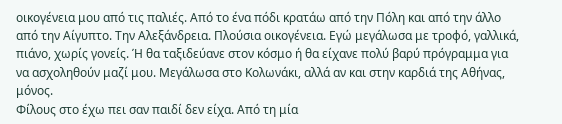οικογένεια μου από τις παλιές. Από το ένα πόδι κρατάω από την Πόλη και από την άλλο από την Αίγυπτο. Την Αλεξάνδρεια. Πλούσια οικογένεια. Εγώ μεγάλωσα με τροφό, γαλλικά, πιάνο, χωρίς γονείς. Ή θα ταξιδεύανε στον κόσμο ή θα είχανε πολύ βαρύ πρόγραμμα για να ασχοληθούν μαζί μου. Μεγάλωσα στο Κολωνάκι, αλλά αν και στην καρδιά της Αθήνας, μόνος.
Φίλους στο έχω πει σαν παιδί δεν είχα. Από τη μία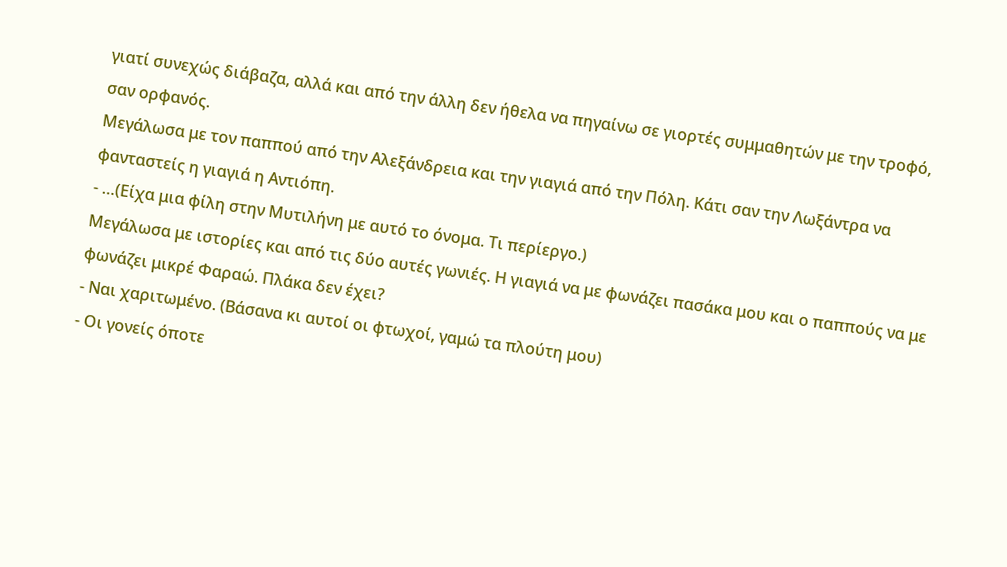γιατί συνεχώς διάβαζα, αλλά και από την άλλη δεν ήθελα να πηγαίνω σε γιορτές συμμαθητών με την τροφό, σαν ορφανός.
Μεγάλωσα με τον παππού από την Αλεξάνδρεια και την γιαγιά από την Πόλη. Κάτι σαν την Λωξάντρα να φανταστείς η γιαγιά η Αντιόπη.
- …(Είχα μια φίλη στην Μυτιλήνη με αυτό το όνομα. Τι περίεργο.)
Μεγάλωσα με ιστορίες και από τις δύο αυτές γωνιές. Η γιαγιά να με φωνάζει πασάκα μου και ο παππούς να με φωνάζει μικρέ Φαραώ. Πλάκα δεν έχει?
- Ναι χαριτωμένο. (Βάσανα κι αυτοί οι φτωχοί, γαμώ τα πλούτη μου)
- Οι γονείς όποτε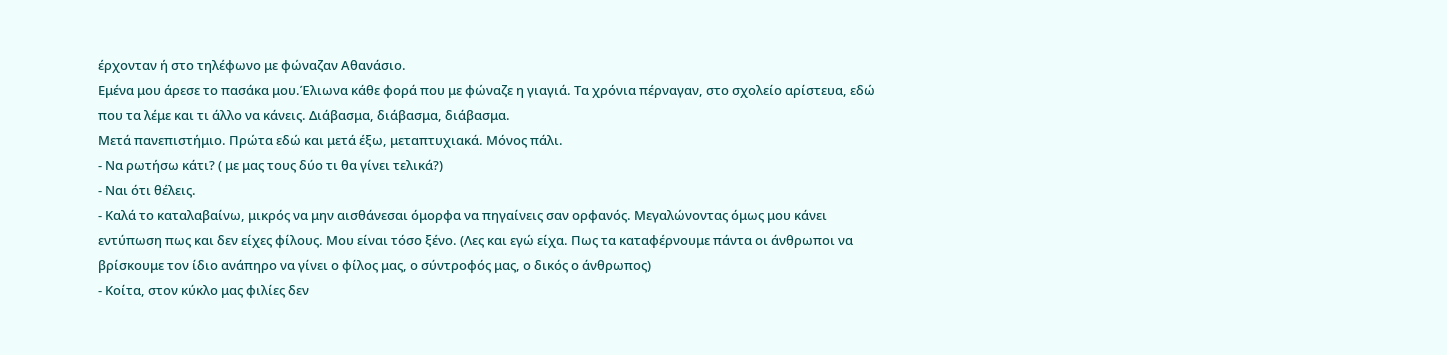έρχονταν ή στο τηλέφωνο με φώναζαν Αθανάσιο.
Εμένα μου άρεσε το πασάκα μου.Έλιωνα κάθε φορά που με φώναζε η γιαγιά. Τα χρόνια πέρναγαν, στο σχολείο αρίστευα, εδώ που τα λέμε και τι άλλο να κάνεις. Διάβασμα, διάβασμα, διάβασμα.
Μετά πανεπιστήμιο. Πρώτα εδώ και μετά έξω, μεταπτυχιακά. Μόνος πάλι.
- Να ρωτήσω κάτι? ( με μας τους δύο τι θα γίνει τελικά?)
- Ναι ότι θέλεις.
- Καλά το καταλαβαίνω, μικρός να μην αισθάνεσαι όμορφα να πηγαίνεις σαν ορφανός. Μεγαλώνοντας όμως μου κάνει εντύπωση πως και δεν είχες φίλους. Μου είναι τόσο ξένο. (Λες και εγώ είχα. Πως τα καταφέρνουμε πάντα οι άνθρωποι να βρίσκουμε τον ίδιο ανάπηρο να γίνει ο φίλος μας, ο σύντροφός μας, ο δικός ο άνθρωπος)
- Κοίτα, στον κύκλο μας φιλίες δεν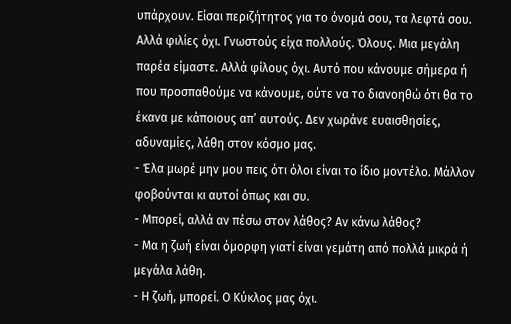υπάρχουν. Είσαι περιζήτητος για το όνομά σου, τα λεφτά σου. Αλλά φιλίες όχι. Γνωστούς είχα πολλούς. Όλους. Μια μεγάλη παρέα είμαστε. Αλλά φίλους όχι. Αυτό που κάνουμε σήμερα ή που προσπαθούμε να κάνουμε, ούτε να το διανοηθώ ότι θα το έκανα με κάποιους απ’ αυτούς. Δεν χωράνε ευαισθησίες, αδυναμίες, λάθη στον κόσμο μας.
- Έλα μωρέ μην μου πεις ότι όλοι είναι το ίδιο μοντέλο. Μάλλον φοβούνται κι αυτοί όπως και συ.
- Μπορεί, αλλά αν πέσω στον λάθος? Αν κάνω λάθος?
- Μα η ζωή είναι όμορφη γιατί είναι γεμάτη από πολλά μικρά ή μεγάλα λάθη.
- Η ζωή, μπορεί. Ο Κύκλος μας όχι.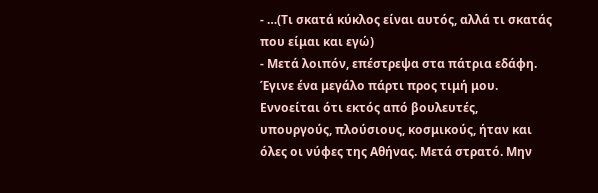- …(Τι σκατά κύκλος είναι αυτός, αλλά τι σκατάς που είμαι και εγώ)
- Μετά λοιπόν, επέστρεψα στα πάτρια εδάφη. Έγινε ένα μεγάλο πάρτι προς τιμή μου. Εννοείται ότι εκτός από βουλευτές, υπουργούς, πλούσιους, κοσμικούς, ήταν και όλες οι νύφες της Αθήνας. Μετά στρατό. Μην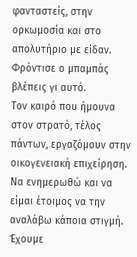φανταστείς, στην ορκωμοσία και στο απολυτήριο με είδαν. Φρόντισε ο μπαμπάς βλέπεις γι αυτό.
Τον καιρό που ήμουνα στον στρατό, τέλος πάντων, εργαζόμουν στην οικογενειακή επιχείρηση. Να ενημερωθώ και να είμαι έτοιμος να την αναλάβω κάποια στιγμή. Έχουμε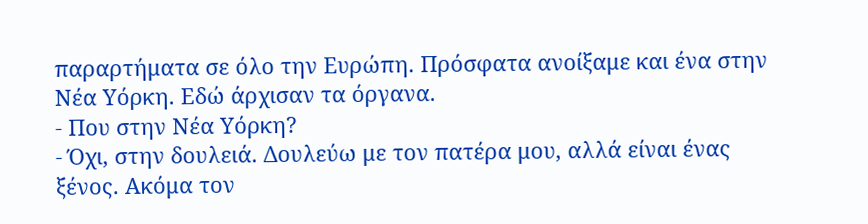παραρτήματα σε όλο την Ευρώπη. Πρόσφατα ανοίξαμε και ένα στην Νέα Υόρκη. Εδώ άρχισαν τα όργανα.
- Που στην Νέα Υόρκη?
- Όχι, στην δουλειά. Δουλεύω με τον πατέρα μου, αλλά είναι ένας ξένος. Ακόμα τον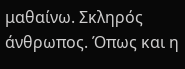μαθαίνω. Σκληρός άνθρωπος. Όπως και η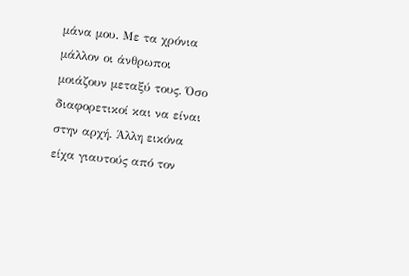μάνα μου. Με τα χρόνια μάλλον οι άνθρωποι μοιάζουν μεταξύ τους. Όσο διαφορετικοί και να είναι στην αρχή. Άλλη εικόνα είχα γιαυτούς από τον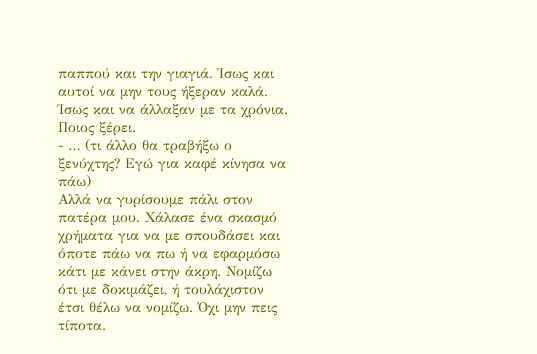παππού και την γιαγιά. Ίσως και αυτοί να μην τους ήξεραν καλά. Ίσως και να άλλαξαν με τα χρόνια. Ποιος ξέρει.
- … (τι άλλο θα τραβήξω ο ξενύχτης? Εγώ για καφέ κίνησα να πάω)
Αλλά να γυρίσουμε πάλι στον πατέρα μου. Χάλασε ένα σκασμό χρήματα για να με σπουδάσει και όποτε πάω να πω ή να εφαρμόσω κάτι με κάνει στην άκρη. Νομίζω ότι με δοκιμάζει, ή τουλάχιστον έτσι θέλω να νομίζω. Όχι μην πεις τίποτα.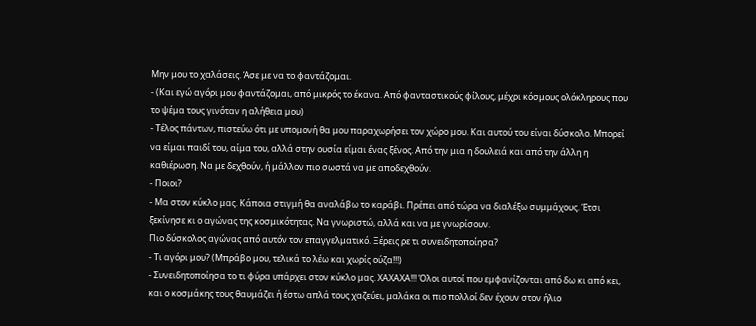Μην μου το χαλάσεις. Άσε με να το φαντάζομαι.
- (Και εγώ αγόρι μου φαντάζομαι, από μικρός το έκανα. Από φανταστικούς φίλους, μέχρι κόσμους ολόκληρους που το ψέμα τους γινόταν η αλήθεια μου)
- Τέλος πάντων, πιστεύω ότι με υπομονή θα μου παραχωρήσει τον χώρο μου. Και αυτού του είναι δύσκολο. Μπορεί να είμαι παιδί του, αίμα του, αλλά στην ουσία είμαι ένας ξένος. Από την μια η δουλειά και από την άλλη η καθιέρωση. Να με δεχθούν, ή μάλλον πιο σωστά να με αποδεχθούν.
- Ποιοι?
- Μα στον κύκλο μας. Κάποια στιγμή θα αναλάβω το καράβι. Πρέπει από τώρα να διαλέξω συμμάχους. Έτσι ξεκίνησε κι ο αγώνας της κοσμικότητας. Να γνωριστώ, αλλά και να με γνωρίσουν.
Πιο δύσκολος αγώνας από αυτόν τον επαγγελματικό. Ξέρεις ρε τι συνειδητοποίησα?
- Τι αγόρι μου? (Μπράβο μου, τελικά το λέω και χωρίς ούζα!!!)
- Συνειδητοποίησα το τι φύρα υπάρχει στον κύκλο μας. ΧΑΧΑΧΑ!!! Όλοι αυτοί που εμφανίζονται από δω κι από κει, και ο κοσμάκης τους θαυμάζει ή έστω απλά τους χαζεύει, μαλάκα οι πιο πολλοί δεν έχουν στον ήλιο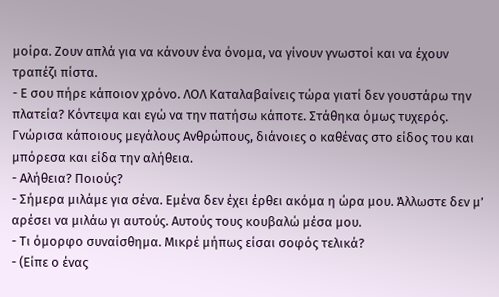μοίρα. Ζουν απλά για να κάνουν ένα όνομα, να γίνουν γνωστοί και να έχουν τραπέζι πίστα.
- Ε σου πήρε κάποιον χρόνο. ΛΟΛ Καταλαβαίνεις τώρα γιατί δεν γουστάρω την πλατεία? Κόντεψα και εγώ να την πατήσω κάποτε. Στάθηκα όμως τυχερός. Γνώρισα κάποιους μεγάλους Ανθρώπους, διάνοιες ο καθένας στο είδος του και μπόρεσα και είδα την αλήθεια.
- Αλήθεια? Ποιούς?
- Σήμερα μιλάμε για σένα. Εμένα δεν έχει έρθει ακόμα η ώρα μου. Άλλωστε δεν μ’ αρέσει να μιλάω γι αυτούς. Αυτούς τους κουβαλώ μέσα μου.
- Τι όμορφο συναίσθημα. Μικρέ μήπως είσαι σοφός τελικά?
- (Είπε ο ένας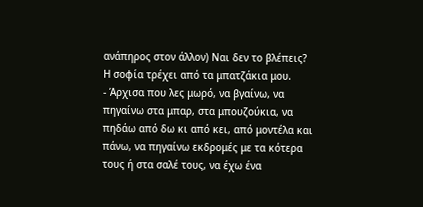ανάπηρος στον άλλον) Ναι δεν το βλέπεις? Η σοφία τρέχει από τα μπατζάκια μου.
- Άρχισα που λες μωρό, να βγαίνω, να πηγαίνω στα μπαρ, στα μπουζούκια, να πηδάω από δω κι από κει, από μοντέλα και πάνω, να πηγαίνω εκδρομές με τα κότερα τους ή στα σαλέ τους, να έχω ένα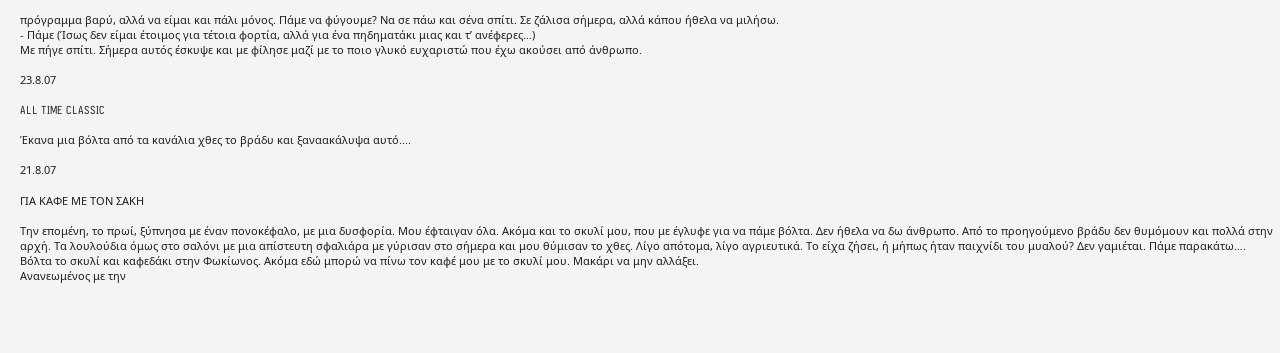πρόγραμμα βαρύ, αλλά να είμαι και πάλι μόνος. Πάμε να φύγουμε? Να σε πάω και σένα σπίτι. Σε ζάλισα σήμερα, αλλά κάπου ήθελα να μιλήσω.
- Πάμε (Ίσως δεν είμαι έτοιμος για τέτοια φορτία, αλλά για ένα πηδηματάκι μιας και τ’ ανέφερες…)
Με πήγε σπίτι. Σήμερα αυτός έσκυψε και με φίλησε μαζί με το ποιο γλυκό ευχαριστώ που έχω ακούσει από άνθρωπο.

23.8.07

ALL TIME CLASSIC

Έκανα μια βόλτα από τα κανάλια χθες το βράδυ και ξαναακάλυψα αυτό....

21.8.07

ΓΙΑ ΚΑΦΕ ΜΕ ΤΟΝ ΣΑΚΗ

Την επομένη, το πρωί, ξύπνησα με έναν πονοκέφαλο, με μια δυσφορία. Μου έφταιγαν όλα. Ακόμα και το σκυλί μου, που με έγλυφε για να πάμε βόλτα. Δεν ήθελα να δω άνθρωπο. Από το προηγούμενο βράδυ δεν θυμόμουν και πολλά στην αρχή. Τα λουλούδια όμως στο σαλόνι με μια απίστευτη σφαλιάρα με γύρισαν στο σήμερα και μου θύμισαν το χθες. Λίγο απότομα, λίγο αγριευτικά. Το είχα ζήσει, ή μήπως ήταν παιχνίδι του μυαλού? Δεν γαμιέται. Πάμε παρακάτω….
Βόλτα το σκυλί και καφεδάκι στην Φωκίωνος. Ακόμα εδώ μπορώ να πίνω τον καφέ μου με το σκυλί μου. Μακάρι να μην αλλάξει.
Ανανεωμένος με την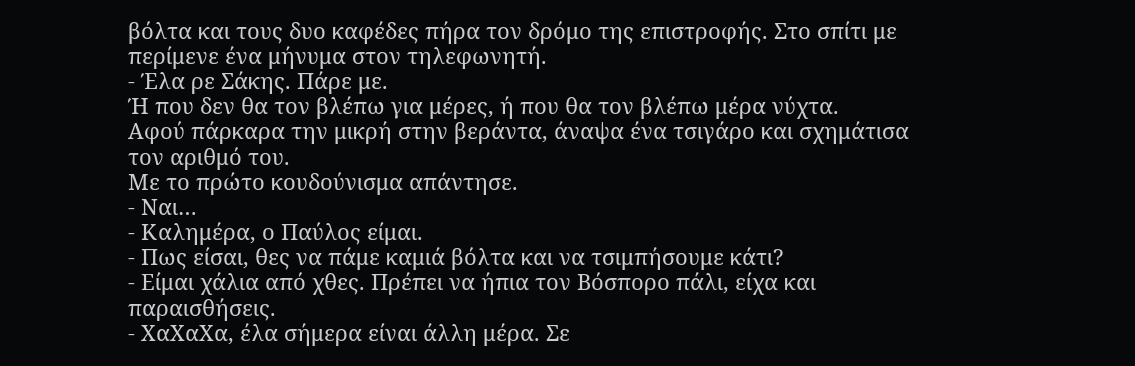βόλτα και τους δυο καφέδες πήρα τον δρόμο της επιστροφής. Στο σπίτι με περίμενε ένα μήνυμα στον τηλεφωνητή.
- Έλα ρε Σάκης. Πάρε με.
Ή που δεν θα τον βλέπω για μέρες, ή που θα τον βλέπω μέρα νύχτα.
Αφού πάρκαρα την μικρή στην βεράντα, άναψα ένα τσιγάρο και σχημάτισα τον αριθμό του.
Με το πρώτο κουδούνισμα απάντησε.
- Ναι…
- Καλημέρα, ο Παύλος είμαι.
- Πως είσαι, θες να πάμε καμιά βόλτα και να τσιμπήσουμε κάτι?
- Είμαι χάλια από χθες. Πρέπει να ήπια τον Βόσπορο πάλι, είχα και παραισθήσεις.
- ΧαΧαΧα, έλα σήμερα είναι άλλη μέρα. Σε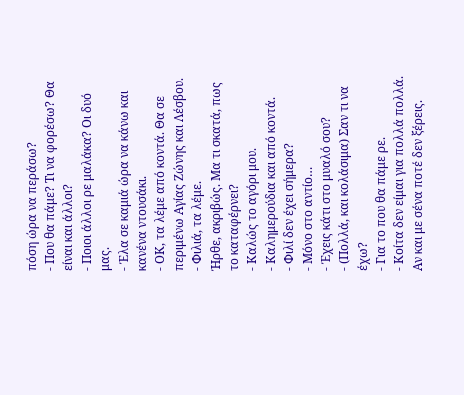πόση ώρα να περάσω?
- Που θα πάμε? Τι να φορέσω? Θα είναι και άλλοι?
- Ποιοι άλλοι ρε μαλάκα? Οι δυό μας.
- Έλα σε καμιά ώρα να κάνω και κανένα ντουσάκι.
- ΟΚ, τα λέμε από κοντά. Θα σε περιμένω Αγίας Ζώνης και Λέσβου.
- Φιλιά, τα λέμε.
Ήρθε, ακριβώς. Μα τι σκατά, πως το καταφέρνει?
- Καλώς το αγόρι μου.
- Καλημερούδια και από κοντά.
- Φιλί δεν έχει σήμερα?
- Μόνο στο αντίο…
- Έχεις κάτι στο μυαλό σου?
- (Πολλά, και κολάσιμα) Σαν τι να έχω?
- Για το που θα πάμε ρε.
- Κοίτα δεν είμαι για πολλά πολλά. Αν και με σένα ποτέ δεν ξέρεις.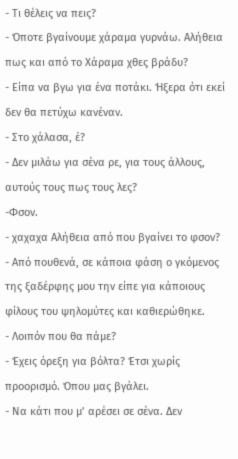- Τι θέλεις να πεις?
- Όποτε βγαίνουμε χάραμα γυρνάω. Αλήθεια πως και από το Χάραμα χθες βράδυ?
- Είπα να βγω για ένα ποτάκι. Ήξερα ότι εκεί δεν θα πετύχω κανέναν.
- Στο χάλασα, έ?
- Δεν μιλάω για σένα ρε, για τους άλλους, αυτούς τους πως τους λες?
-Φσον.
- χαχαχα Αλήθεια από που βγαίνει το φσον?
- Από πουθενά, σε κάποια φάση ο γκόμενος της ξαδέρφης μου την είπε για κάποιους φίλους του ψηλομύτες και καθιερώθηκε.
- Λοιπόν που θα πάμε?
- Έχεις όρεξη για βόλτα? Έτσι χωρίς προορισμό. Όπου μας βγάλει.
- Να κάτι που μ’ αρέσει σε σένα. Δεν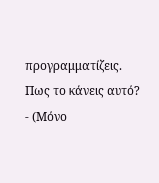προγραμματίζεις. Πως το κάνεις αυτό?
- (Μόνο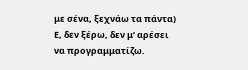με σένα, ξεχνάω τα πάντα) Ε, δεν ξέρω, δεν μ’ αρέσει να προγραμματίζω.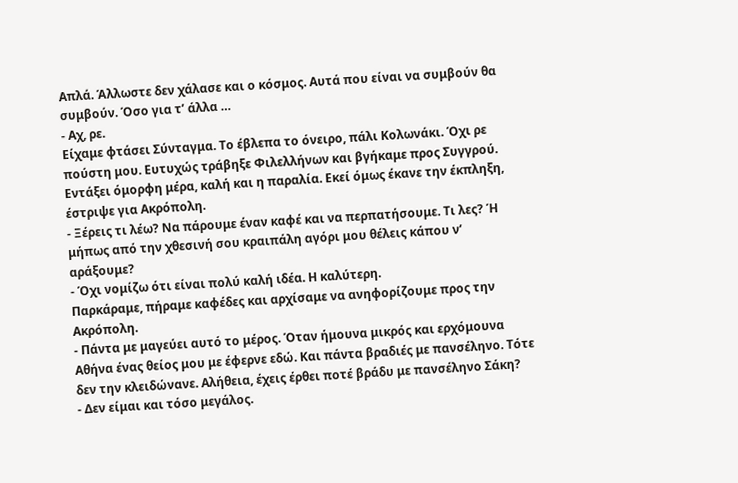Απλά. Άλλωστε δεν χάλασε και ο κόσμος. Αυτά που είναι να συμβούν θα συμβούν. Όσο για τ’ άλλα …
- Αχ, ρε.
Είχαμε φτάσει Σύνταγμα. Το έβλεπα το όνειρο, πάλι Κολωνάκι. Όχι ρε πούστη μου. Ευτυχώς τράβηξε Φιλελλήνων και βγήκαμε προς Συγγρού. Εντάξει όμορφη μέρα, καλή και η παραλία. Εκεί όμως έκανε την έκπληξη, έστριψε για Ακρόπολη.
- Ξέρεις τι λέω? Να πάρουμε έναν καφέ και να περπατήσουμε. Τι λες? Ή μήπως από την χθεσινή σου κραιπάλη αγόρι μου θέλεις κάπου ν’ αράξουμε?
- Όχι νομίζω ότι είναι πολύ καλή ιδέα. Η καλύτερη.
Παρκάραμε, πήραμε καφέδες και αρχίσαμε να ανηφορίζουμε προς την Ακρόπολη.
- Πάντα με μαγεύει αυτό το μέρος. Όταν ήμουνα μικρός και ερχόμουνα Αθήνα ένας θείος μου με έφερνε εδώ. Και πάντα βραδιές με πανσέληνο. Τότε δεν την κλειδώνανε. Αλήθεια, έχεις έρθει ποτέ βράδυ με πανσέληνο Σάκη?
- Δεν είμαι και τόσο μεγάλος.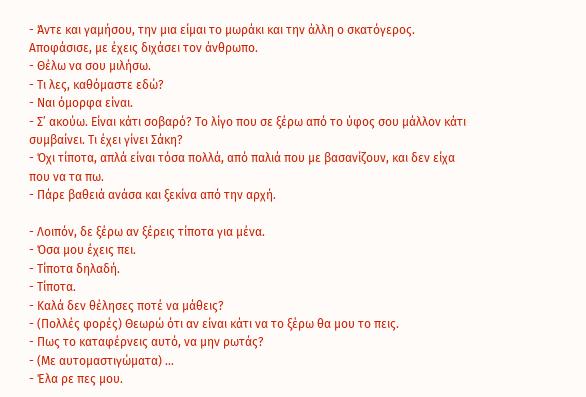- Άντε και γαμήσου, την μια είμαι το μωράκι και την άλλη ο σκατόγερος. Αποφάσισε, με έχεις διχάσει τον άνθρωπο.
- Θέλω να σου μιλήσω.
- Τι λες, καθόμαστε εδώ?
- Ναι όμορφα είναι.
- Σ’ ακούω. Είναι κάτι σοβαρό? Το λίγο που σε ξέρω από το ύφος σου μάλλον κάτι συμβαίνει. Τι έχει γίνει Σάκη?
- Όχι τίποτα, απλά είναι τόσα πολλά, από παλιά που με βασανίζουν, και δεν είχα που να τα πω.
- Πάρε βαθειά ανάσα και ξεκίνα από την αρχή.

- Λοιπόν, δε ξέρω αν ξέρεις τίποτα για μένα.
- Όσα μου έχεις πει.
- Τίποτα δηλαδή.
- Τίποτα.
- Καλά δεν θέλησες ποτέ να μάθεις?
- (Πολλές φορές) Θεωρώ ότι αν είναι κάτι να το ξέρω θα μου το πεις.
- Πως το καταφέρνεις αυτό, να μην ρωτάς?
- (Με αυτομαστιγώματα) …
- Έλα ρε πες μου.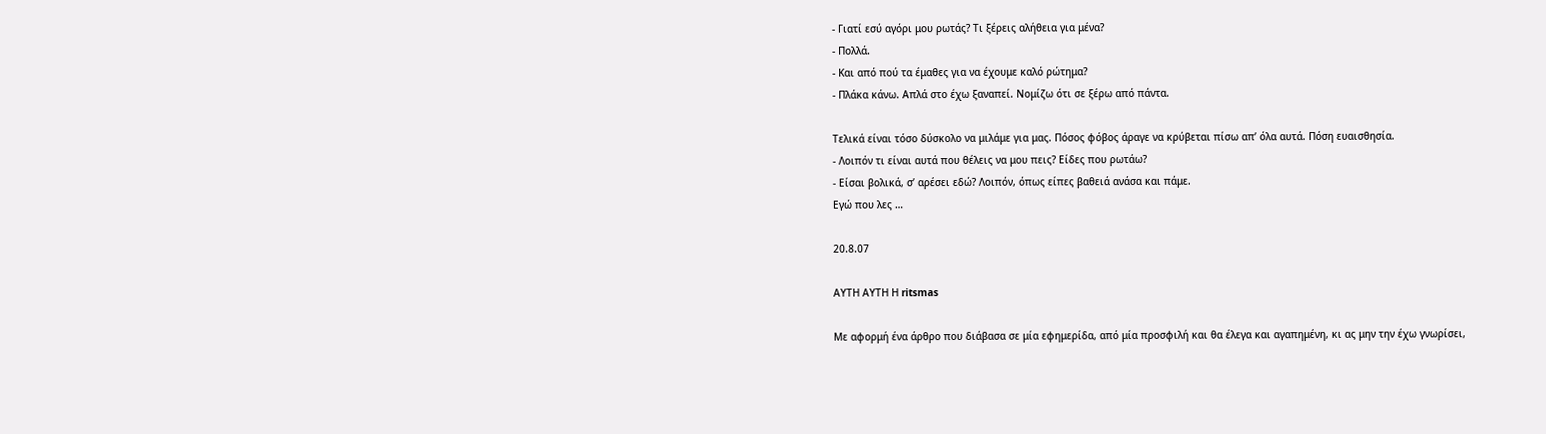- Γιατί εσύ αγόρι μου ρωτάς? Τι ξέρεις αλήθεια για μένα?
- Πολλά.
- Και από πού τα έμαθες για να έχουμε καλό ρώτημα?
- Πλάκα κάνω. Απλά στο έχω ξαναπεί. Νομίζω ότι σε ξέρω από πάντα.

Τελικά είναι τόσο δύσκολο να μιλάμε για μας. Πόσος φόβος άραγε να κρύβεται πίσω απ’ όλα αυτά. Πόση ευαισθησία.
- Λοιπόν τι είναι αυτά που θέλεις να μου πεις? Είδες που ρωτάω?
- Είσαι βολικά, σ’ αρέσει εδώ? Λοιπόν, όπως είπες βαθειά ανάσα και πάμε.
Εγώ που λες …

20.8.07

ΑΥΤΗ ΑΥΤΗ Η ritsmas

Με αφορμή ένα άρθρο που διάβασα σε μία εφημερίδα, από μία προσφιλή και θα έλεγα και αγαπημένη, κι ας μην την έχω γνωρίσει,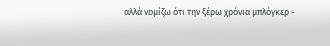αλλά νομίζω ότι την ξέρω χρόνια μπλόγκερ -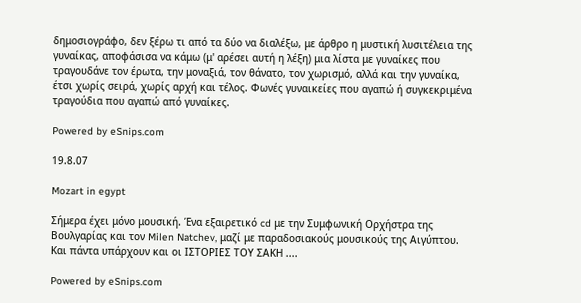δημοσιογράφο, δεν ξέρω τι από τα δύο να διαλέξω, με άρθρο η μυστική λυσιτέλεια της γυναίκας, αποφάσισα να κάμω (μ' αρέσει αυτή η λέξη) μια λίστα με γυναίκες που τραγουδάνε τον έρωτα, την μοναξιά, τον θάνατο, τον χωρισμό, αλλά και την γυναίκα, έτσι χωρίς σειρά, χωρίς αρχή και τέλος. Φωνές γυναικείες που αγαπώ ή συγκεκριμένα τραγούδια που αγαπώ από γυναίκες.

Powered by eSnips.com

19.8.07

Mozart in egypt

Σήμερα έχει μόνο μουσική. Ένα εξαιρετικό cd με την Συμφωνική Ορχήστρα της Βουλγαρίας και τον Milen Natchev, μαζί με παραδοσιακούς μουσικούς της Αιγύπτου.
Και πάντα υπάρχουν και οι ΙΣΤΟΡΙΕΣ ΤΟΥ ΣΑΚΗ ....

Powered by eSnips.com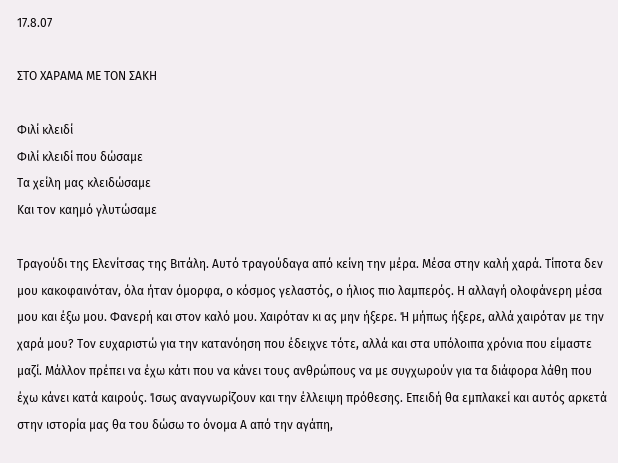17.8.07

ΣΤΟ ΧΑΡΑΜΑ ΜΕ ΤΟΝ ΣΑΚΗ

Φιλί κλειδί
Φιλί κλειδί που δώσαμε
Τα χείλη μας κλειδώσαμε
Και τον καημό γλυτώσαμε

Τραγούδι της Ελενίτσας της Βιτάλη. Αυτό τραγούδαγα από κείνη την μέρα. Μέσα στην καλή χαρά. Τίποτα δεν μου κακοφαινόταν, όλα ήταν όμορφα, ο κόσμος γελαστός, ο ήλιος πιο λαμπερός. Η αλλαγή ολοφάνερη μέσα μου και έξω μου. Φανερή και στον καλό μου. Χαιρόταν κι ας μην ήξερε. Ή μήπως ήξερε, αλλά χαιρόταν με την χαρά μου? Τον ευχαριστώ για την κατανόηση που έδειχνε τότε, αλλά και στα υπόλοιπα χρόνια που είμαστε μαζί. Μάλλον πρέπει να έχω κάτι που να κάνει τους ανθρώπους να με συγχωρούν για τα διάφορα λάθη που έχω κάνει κατά καιρούς. Ίσως αναγνωρίζουν και την έλλειψη πρόθεσης. Επειδή θα εμπλακεί και αυτός αρκετά στην ιστορία μας θα του δώσω το όνομα Α από την αγάπη,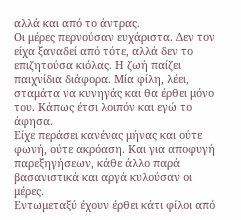αλλά και από το άντρας.
Οι μέρες περνούσαν ευχάριστα. Δεν τον είχα ξαναδεί από τότε, αλλά δεν το επιζητούσα κιόλας. Η ζωή παίζει παιχνίδια διάφορα. Μία φίλη, λέει, σταμάτα να κυνηγάς και θα έρθει μόνο του. Κάπως έτσι λοιπόν και εγώ το άφησα.
Είχε περάσει κανένας μήνας και ούτε φωνή, ούτε ακρόαση. Και για αποφυγή παρεξηγήσεων, κάθε άλλο παρά βασανιστικά και αργά κυλούσαν οι μέρες.
Εντωμεταξύ έχουν έρθει κάτι φίλοι από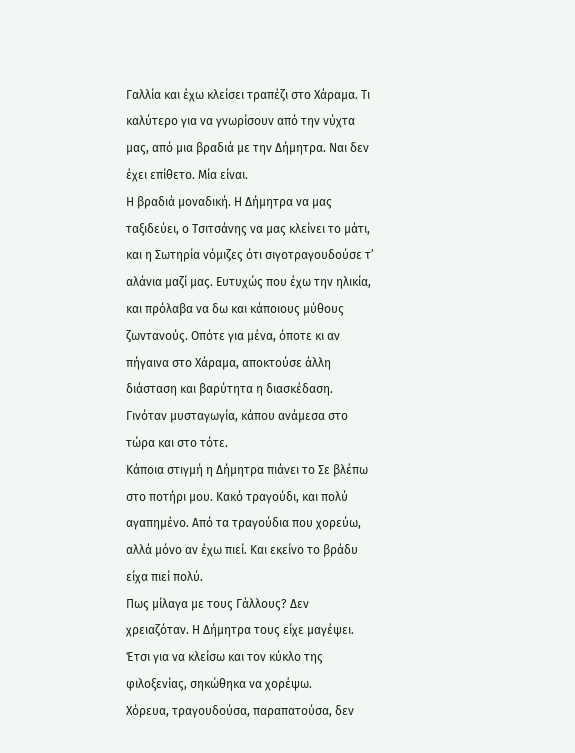Γαλλία και έχω κλείσει τραπέζι στο Χάραμα. Τι καλύτερο για να γνωρίσουν από την νύχτα μας, από μια βραδιά με την Δήμητρα. Ναι δεν έχει επίθετο. Μία είναι.
Η βραδιά μοναδική. Η Δήμητρα να μας ταξιδεύει, ο Τσιτσάνης να μας κλείνει το μάτι, και η Σωτηρία νόμιζες ότι σιγοτραγουδούσε τ’ αλάνια μαζί μας. Ευτυχώς που έχω την ηλικία, και πρόλαβα να δω και κάποιους μύθους ζωντανούς. Οπότε για μένα, όποτε κι αν πήγαινα στο Χάραμα, αποκτούσε άλλη διάσταση και βαρύτητα η διασκέδαση. Γινόταν μυσταγωγία, κάπου ανάμεσα στο τώρα και στο τότε.
Κάποια στιγμή η Δήμητρα πιάνει το Σε βλέπω στο ποτήρι μου. Κακό τραγούδι, και πολύ αγαπημένο. Από τα τραγούδια που χορεύω, αλλά μόνο αν έχω πιεί. Και εκείνο το βράδυ είχα πιεί πολύ.
Πως μίλαγα με τους Γάλλους? Δεν χρειαζόταν. Η Δήμητρα τους είχε μαγέψει. Έτσι για να κλείσω και τον κύκλο της φιλοξενίας, σηκώθηκα να χορέψω.
Χόρευα, τραγουδούσα, παραπατούσα, δεν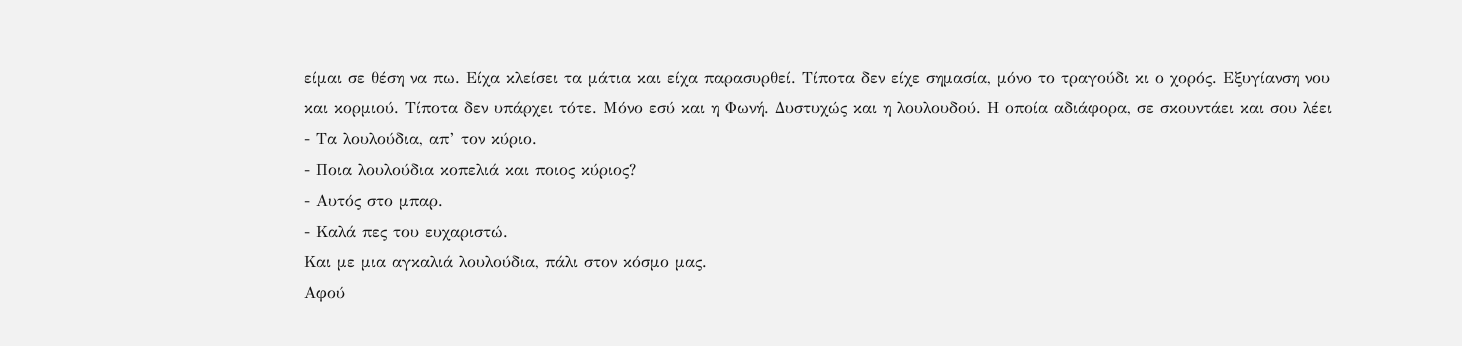είμαι σε θέση να πω. Είχα κλείσει τα μάτια και είχα παρασυρθεί. Τίποτα δεν είχε σημασία, μόνο το τραγούδι κι ο χορός. Εξυγίανση νου και κορμιού. Τίποτα δεν υπάρχει τότε. Μόνο εσύ και η Φωνή. Δυστυχώς και η λουλουδού. Η οποία αδιάφορα, σε σκουντάει και σου λέει
- Τα λουλούδια, απ’ τον κύριο.
- Ποια λουλούδια κοπελιά και ποιος κύριος?
- Αυτός στο μπαρ.
- Καλά πες του ευχαριστώ.
Και με μια αγκαλιά λουλούδια, πάλι στον κόσμο μας.
Αφού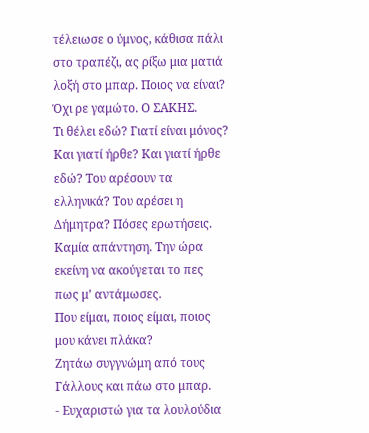τέλειωσε ο ύμνος, κάθισα πάλι στο τραπέζι, ας ρίξω μια ματιά λοξή στο μπαρ. Ποιος να είναι? Όχι ρε γαμώτο. Ο ΣΑΚΗΣ.
Τι θέλει εδώ? Γιατί είναι μόνος? Και γιατί ήρθε? Και γιατί ήρθε εδώ? Του αρέσουν τα ελληνικά? Του αρέσει η Δήμητρα? Πόσες ερωτήσεις. Καμία απάντηση. Την ώρα εκείνη να ακούγεται το πες πως μ’ αντάμωσες.
Που είμαι, ποιος είμαι, ποιος μου κάνει πλάκα?
Ζητάω συγγνώμη από τους Γάλλους και πάω στο μπαρ.
- Ευχαριστώ για τα λουλούδια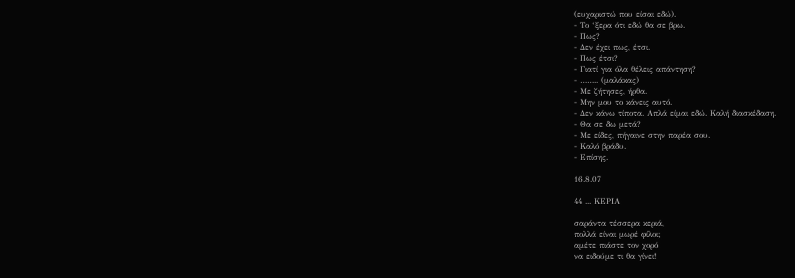(ευχαριστώ που είσαι εδώ).
- Το ‘ξερα ότι εδώ θα σε βρω.
- Πως?
- Δεν έχει πως, έτσι.
- Πως έτσι?
- Γιατί για όλα θέλεις απάντηση?
- …….. (μαλάκας)
- Με ζήτησες, ήρθα.
- Μην μου το κάνεις αυτό.
- Δεν κάνω τίποτα. Απλά είμαι εδώ. Καλή διασκέδαση.
- Θα σε δω μετά?
- Με είδες, πήγαινε στην παρέα σου.
- Καλό βράδυ.
- Επίσης.

16.8.07

44 ... ΚΕΡΙΑ

σαράντα τέσσερα κεριά,
πολλά είναι μωρέ φίλοι;
αμέτε πιάστε τον χορό
να ειδούμε τι θα γίνει!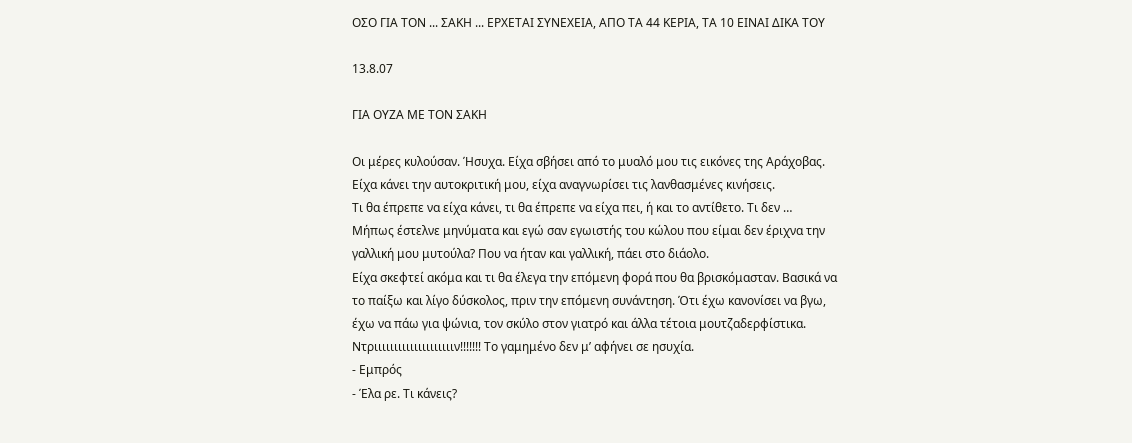ΟΣΟ ΓΙΑ ΤΟΝ ... ΣΑΚΗ ... ΕΡΧΕΤΑΙ ΣΥΝΕΧΕΙΑ, ΑΠΟ ΤΑ 44 ΚΕΡΙΑ, ΤΑ 10 ΕΙΝΑΙ ΔΙΚΑ ΤΟΥ

13.8.07

ΓΙΑ ΟΥΖΑ ΜΕ ΤΟΝ ΣΑΚΗ

Οι μέρες κυλούσαν. Ήσυχα. Είχα σβήσει από το μυαλό μου τις εικόνες της Αράχοβας. Είχα κάνει την αυτοκριτική μου, είχα αναγνωρίσει τις λανθασμένες κινήσεις.
Τι θα έπρεπε να είχα κάνει, τι θα έπρεπε να είχα πει, ή και το αντίθετο. Τι δεν …
Μήπως έστελνε μηνύματα και εγώ σαν εγωιστής του κώλου που είμαι δεν έριχνα την γαλλική μου μυτούλα? Που να ήταν και γαλλική, πάει στο διάολο.
Είχα σκεφτεί ακόμα και τι θα έλεγα την επόμενη φορά που θα βρισκόμασταν. Βασικά να το παίξω και λίγο δύσκολος, πριν την επόμενη συνάντηση. Ότι έχω κανονίσει να βγω, έχω να πάω για ψώνια, τον σκύλο στον γιατρό και άλλα τέτοια μουτζαδερφίστικα.
Ντριιιιιιιιιιιιιιιιιιιιν!!!!!!! Το γαμημένο δεν μ’ αφήνει σε ησυχία.
- Εμπρός
- Έλα ρε. Τι κάνεις?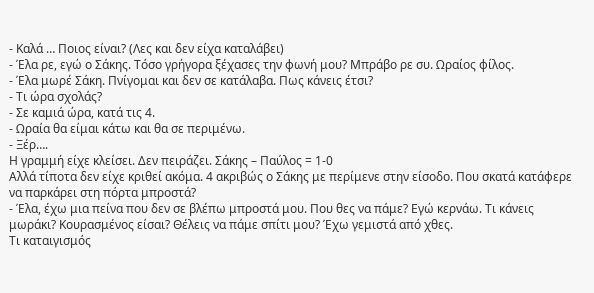- Καλά … Ποιος είναι? (Λες και δεν είχα καταλάβει)
- Έλα ρε, εγώ ο Σάκης. Τόσο γρήγορα ξέχασες την φωνή μου? Μπράβο ρε συ. Ωραίος φίλος.
- Έλα μωρέ Σάκη. Πνίγομαι και δεν σε κατάλαβα. Πως κάνεις έτσι?
- Τι ώρα σχολάς?
- Σε καμιά ώρα, κατά τις 4.
- Ωραία θα είμαι κάτω και θα σε περιμένω.
- Ξέρ….
Η γραμμή είχε κλείσει. Δεν πειράζει. Σάκης – Παύλος = 1-0
Αλλά τίποτα δεν είχε κριθεί ακόμα. 4 ακριβώς ο Σάκης με περίμενε στην είσοδο. Που σκατά κατάφερε να παρκάρει στη πόρτα μπροστά?
- Έλα, έχω μια πείνα που δεν σε βλέπω μπροστά μου. Που θες να πάμε? Εγώ κερνάω. Τι κάνεις μωράκι? Κουρασμένος είσαι? Θέλεις να πάμε σπίτι μου? Έχω γεμιστά από χθες.
Τι καταιγισμός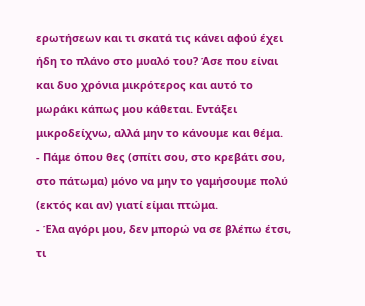ερωτήσεων και τι σκατά τις κάνει αφού έχει ήδη το πλάνο στο μυαλό του? Άσε που είναι και δυο χρόνια μικρότερος και αυτό το μωράκι κάπως μου κάθεται. Εντάξει μικροδείχνω, αλλά μην το κάνουμε και θέμα.
- Πάμε όπου θες (σπίτι σου, στο κρεβάτι σου, στο πάτωμα) μόνο να μην το γαμήσουμε πολύ (εκτός και αν) γιατί είμαι πτώμα.
- Έλα αγόρι μου, δεν μπορώ να σε βλέπω έτσι, τι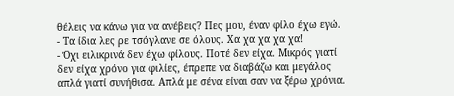θέλεις να κάνω για να ανέβεις? Πες μου, έναν φίλο έχω εγώ.
- Τα ίδια λες ρε τσόγλανε σε όλους. Χα χα χα χα χα!
- Όχι ειλικρινά δεν έχω φίλους. Ποτέ δεν είχα. Μικρός γιατί δεν είχα χρόνο για φιλίες, έπρεπε να διαβάζω και μεγάλος απλά γιατί συνήθισα. Απλά με σένα είναι σαν να ξέρω χρόνια.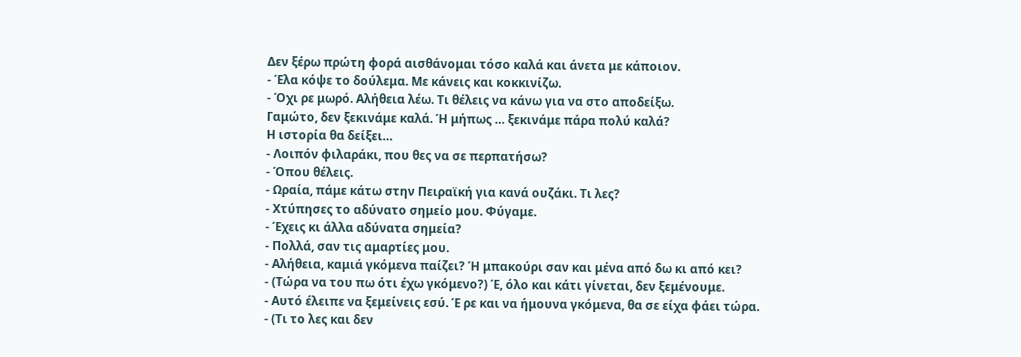Δεν ξέρω πρώτη φορά αισθάνομαι τόσο καλά και άνετα με κάποιον.
- Έλα κόψε το δούλεμα. Με κάνεις και κοκκινίζω.
- Όχι ρε μωρό. Αλήθεια λέω. Τι θέλεις να κάνω για να στο αποδείξω.
Γαμώτο, δεν ξεκινάμε καλά. Ή μήπως … ξεκινάμε πάρα πολύ καλά?
Η ιστορία θα δείξει…
- Λοιπόν φιλαράκι, που θες να σε περπατήσω?
- Όπου θέλεις.
- Ωραία, πάμε κάτω στην Πειραϊκή για κανά ουζάκι. Τι λες?
- Χτύπησες το αδύνατο σημείο μου. Φύγαμε.
- Έχεις κι άλλα αδύνατα σημεία?
- Πολλά, σαν τις αμαρτίες μου.
- Αλήθεια, καμιά γκόμενα παίζει? Ή μπακούρι σαν και μένα από δω κι από κει?
- (Τώρα να του πω ότι έχω γκόμενο?) Έ, όλο και κάτι γίνεται, δεν ξεμένουμε.
- Αυτό έλειπε να ξεμείνεις εσύ. Έ ρε και να ήμουνα γκόμενα, θα σε είχα φάει τώρα.
- (Τι το λες και δεν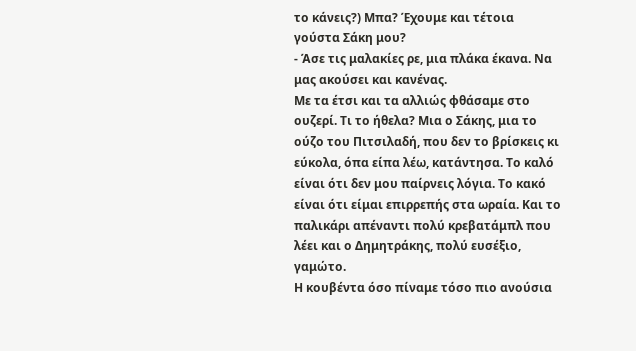το κάνεις?) Μπα? Έχουμε και τέτοια γούστα Σάκη μου?
- Άσε τις μαλακίες ρε, μια πλάκα έκανα. Να μας ακούσει και κανένας.
Με τα έτσι και τα αλλιώς φθάσαμε στο ουζερί. Τι το ήθελα? Μια ο Σάκης, μια το ούζο του Πιτσιλαδή, που δεν το βρίσκεις κι εύκολα, όπα είπα λέω, κατάντησα. Το καλό είναι ότι δεν μου παίρνεις λόγια. Το κακό είναι ότι είμαι επιρρεπής στα ωραία. Και το παλικάρι απέναντι πολύ κρεβατάμπλ που λέει και ο Δημητράκης, πολύ ευσέξιο, γαμώτο.
Η κουβέντα όσο πίναμε τόσο πιο ανούσια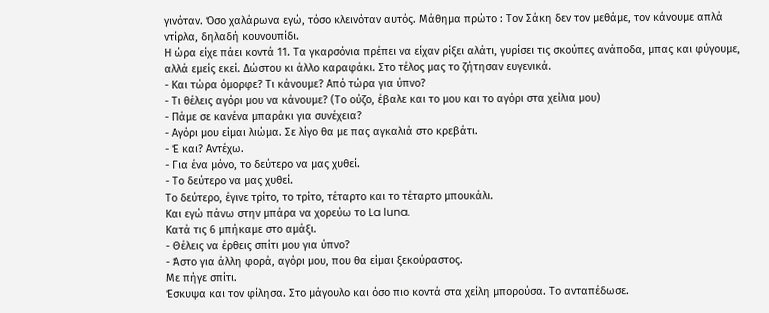γινόταν. Όσο χαλάρωνα εγώ, τόσο κλεινόταν αυτός. Μάθημα πρώτο : Τον Σάκη δεν τον μεθάμε, τον κάνουμε απλά ντίρλα, δηλαδή κουνουπίδι.
Η ώρα είχε πάει κοντά 11. Τα γκαρσόνια πρέπει να είχαν ρίξει αλάτι, γυρίσει τις σκούπες ανάποδα, μπας και φύγουμε, αλλά εμείς εκεί. Δώστου κι άλλο καραφάκι. Στο τέλος μας το ζήτησαν ευγενικά.
- Και τώρα όμορφε? Τι κάνουμε? Από τώρα για ύπνο?
- Τι θέλεις αγόρι μου να κάνουμε? (Το ούζο, έβαλε και το μου και το αγόρι στα χείλια μου)
- Πάμε σε κανένα μπαράκι για συνέχεια?
- Αγόρι μου είμαι λιώμα. Σε λίγο θα με πας αγκαλιά στο κρεβάτι.
- Έ και? Αντέχω.
- Για ένα μόνο, το δεύτερο να μας χυθεί.
- Το δεύτερο να μας χυθεί.
Το δεύτερο, έγινε τρίτο, το τρίτο, τέταρτο και το τέταρτο μπουκάλι.
Και εγώ πάνω στην μπάρα να χορεύω το La luna.
Κατά τις 6 μπήκαμε στο αμάξι.
- Θέλεις να έρθεις σπίτι μου για ύπνο?
- Άστο για άλλη φορά, αγόρι μου, που θα είμαι ξεκούραστος.
Με πήγε σπίτι.
Έσκυψα και τον φίλησα. Στο μάγουλο και όσο πιο κοντά στα χείλη μπορούσα. Το ανταπέδωσε.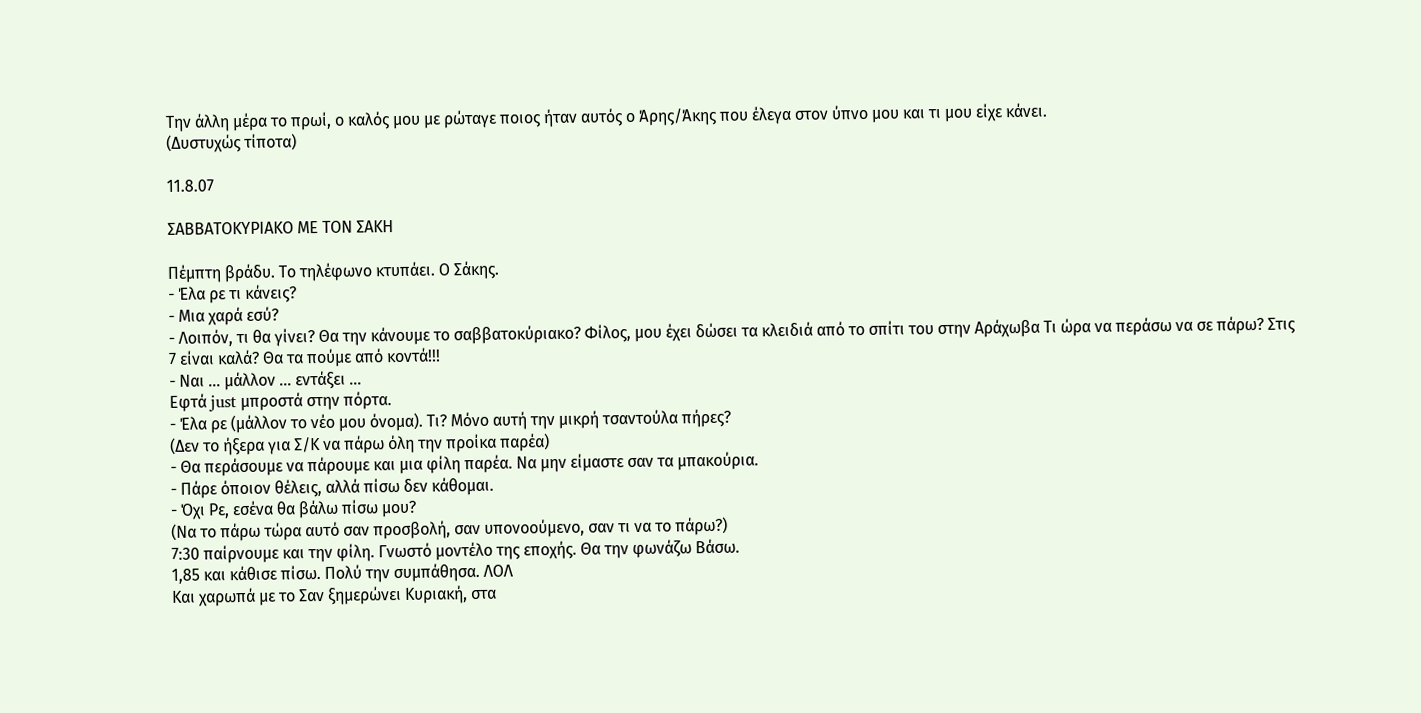Την άλλη μέρα το πρωί, ο καλός μου με ρώταγε ποιος ήταν αυτός ο Άρης/Άκης που έλεγα στον ύπνο μου και τι μου είχε κάνει.
(Δυστυχώς τίποτα)

11.8.07

ΣΑΒΒΑΤΟΚΥΡΙΑΚΟ ΜΕ ΤΟΝ ΣΑΚΗ

Πέμπτη βράδυ. Το τηλέφωνο κτυπάει. Ο Σάκης.
- Έλα ρε τι κάνεις?
- Μια χαρά εσύ?
- Λοιπόν, τι θα γίνει? Θα την κάνουμε το σαββατοκύριακο? Φίλος, μου έχει δώσει τα κλειδιά από το σπίτι του στην Αράχωβα Τι ώρα να περάσω να σε πάρω? Στις 7 είναι καλά? Θα τα πούμε από κοντά!!!
- Ναι ... μάλλον ... εντάξει ...
Εφτά just μπροστά στην πόρτα.
- Έλα ρε (μάλλον το νέο μου όνομα). Τι? Μόνο αυτή την μικρή τσαντούλα πήρες?
(Δεν το ήξερα για Σ/Κ να πάρω όλη την προίκα παρέα)
- Θα περάσουμε να πάρουμε και μια φίλη παρέα. Να μην είμαστε σαν τα μπακούρια.
- Πάρε όποιον θέλεις, αλλά πίσω δεν κάθομαι.
- Όχι Ρε, εσένα θα βάλω πίσω μου?
(Να το πάρω τώρα αυτό σαν προσβολή, σαν υπονοούμενο, σαν τι να το πάρω?)
7:30 παίρνουμε και την φίλη. Γνωστό μοντέλο της εποχής. Θα την φωνάζω Βάσω.
1,85 και κάθισε πίσω. Πολύ την συμπάθησα. ΛΟΛ
Και χαρωπά με το Σαν ξημερώνει Κυριακή, στα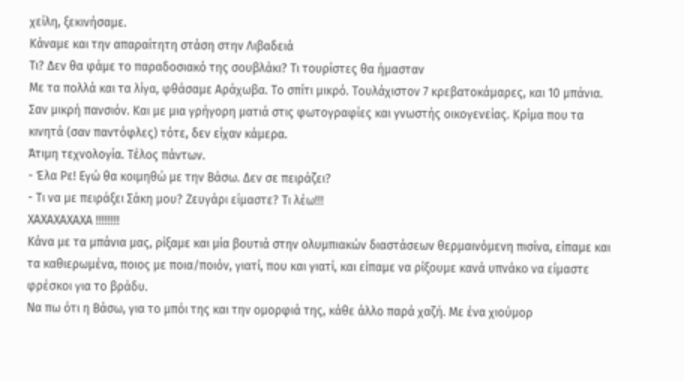χείλη, ξεκινήσαμε.
Κάναμε και την απαραίτητη στάση στην Λιβαδειά
Τι? Δεν θα φάμε το παραδοσιακό της σουβλάκι? Τι τουρίστες θα ήμασταν
Με τα πολλά και τα λίγα, φθάσαμε Αράχωβα. Το σπίτι μικρό. Τουλάχιστον 7 κρεβατοκάμαρες, και 10 μπάνια. Σαν μικρή πανσιόν. Και με μια γρήγορη ματιά στις φωτογραφίες και γνωστής οικογενείας. Κρίμα που τα κινητά (σαν παντόφλες) τότε, δεν είχαν κάμερα.
Άτιμη τεχνολογία. Τέλος πάντων.
- Έλα Ρε! Εγώ θα κοιμηθώ με την Βάσω. Δεν σε πειράζει?
- Τι να με πειράξει Σάκη μου? Ζευγάρι είμαστε? Τι λέω!!!
ΧΑΧΑΧΑΧΑΧΑ !!!!!!!!
Κάνα με τα μπάνια μας, ρίξαμε και μία βουτιά στην ολυμπιακών διαστάσεων θερμαινόμενη πισίνα, είπαμε και τα καθιερωμένα, ποιος με ποια/ποιόν, γιατί, που και γιατί, και είπαμε να ρίξουμε κανά υπνάκο να είμαστε φρέσκοι για το βράδυ.
Να πω ότι η Βάσω, για το μπόι της και την ομορφιά της, κάθε άλλο παρά χαζή. Με ένα χιούμορ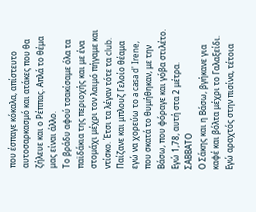που έσπαγε κόκαλα, απίστευτο αυτοσαρκασμό και ατάκες που θα ζήλευε και ο Ρέππας. Απλά το θέμα μας είναι άλλο.
Το βράδυ αφού τσακίσαμε όλα τα παϊδάκια της περιοχής και με ένα στομάχι μέχρι τον λαιμό πήγαμε και ντίσκο. Έτσι τα λέγαν τότε τα club. Παίζανε και μπλουζ Γελοίο θέαμα εγώ να χορεύω το a casa d' Irene, που σκατά το θυμήθηκαν, με την Βάσω, που φόραγε και γόβα στιλέτο. Εγώ 1,78, αυτή στα 2 μέτρα.
ΣΑΒΒΑΤΟ
Ο Σάκης και η Βάσω, βγήκανε για καφέ και βόλτα μέχρι το Γαλαξείδι.
Εγώ αραχτός στην πισίνα, τέτοια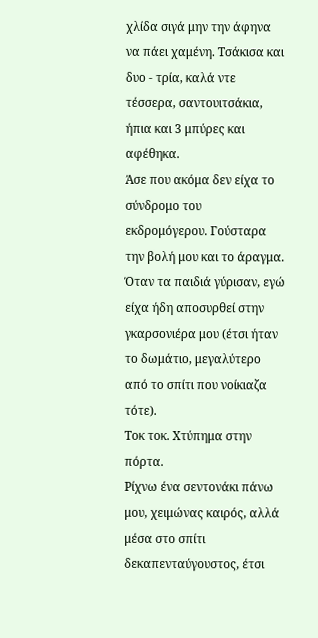χλίδα σιγά μην την άφηνα να πάει χαμένη. Τσάκισα και δυο - τρία, καλά ντε τέσσερα, σαντουιτσάκια, ήπια και 3 μπύρες και αφέθηκα.
Άσε που ακόμα δεν είχα το σύνδρομο του εκδρομόγερου. Γούσταρα την βολή μου και το άραγμα.
Όταν τα παιδιά γύρισαν, εγώ είχα ήδη αποσυρθεί στην γκαρσονιέρα μου (έτσι ήταν το δωμάτιο, μεγαλύτερο από το σπίτι που νοίκιαζα τότε).
Τοκ τοκ. Χτύπημα στην πόρτα.
Ρίχνω ένα σεντονάκι πάνω μου, χειμώνας καιρός, αλλά μέσα στο σπίτι δεκαπενταύγουστος, έτσι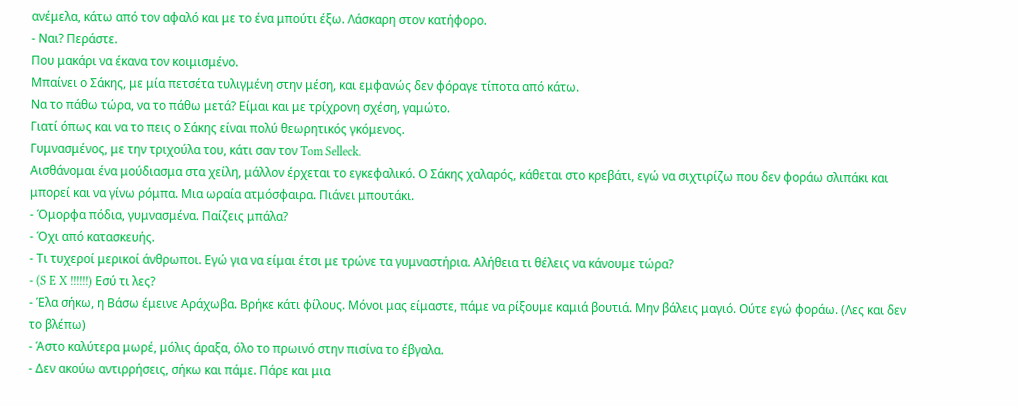ανέμελα, κάτω από τον αφαλό και με το ένα μπούτι έξω. Λάσκαρη στον κατήφορο.
- Ναι? Περάστε.
Που μακάρι να έκανα τον κοιμισμένο.
Μπαίνει ο Σάκης, με μία πετσέτα τυλιγμένη στην μέση, και εμφανώς δεν φόραγε τίποτα από κάτω.
Να το πάθω τώρα, να το πάθω μετά? Είμαι και με τρίχρονη σχέση, γαμώτο.
Γιατί όπως και να το πεις ο Σάκης είναι πολύ θεωρητικός γκόμενος.
Γυμνασμένος, με την τριχούλα του, κάτι σαν τον Tom Selleck.
Αισθάνομαι ένα μούδιασμα στα χείλη, μάλλον έρχεται το εγκεφαλικό. Ο Σάκης χαλαρός, κάθεται στο κρεβάτι, εγώ να σιχτιρίζω που δεν φοράω σλιπάκι και μπορεί και να γίνω ρόμπα. Μια ωραία ατμόσφαιρα. Πιάνει μπουτάκι.
- Όμορφα πόδια, γυμνασμένα. Παίζεις μπάλα?
- Όχι από κατασκευής.
- Τι τυχεροί μερικοί άνθρωποι. Εγώ για να είμαι έτσι με τρώνε τα γυμναστήρια. Αλήθεια τι θέλεις να κάνουμε τώρα?
- (S E X !!!!!!) Εσύ τι λες?
- Έλα σήκω, η Βάσω έμεινε Αράχωβα. Βρήκε κάτι φίλους. Μόνοι μας είμαστε, πάμε να ρίξουμε καμιά βουτιά. Μην βάλεις μαγιό. Ούτε εγώ φοράω. (Λες και δεν το βλέπω)
- Άστο καλύτερα μωρέ, μόλις άραξα, όλο το πρωινό στην πισίνα το έβγαλα.
- Δεν ακούω αντιρρήσεις, σήκω και πάμε. Πάρε και μια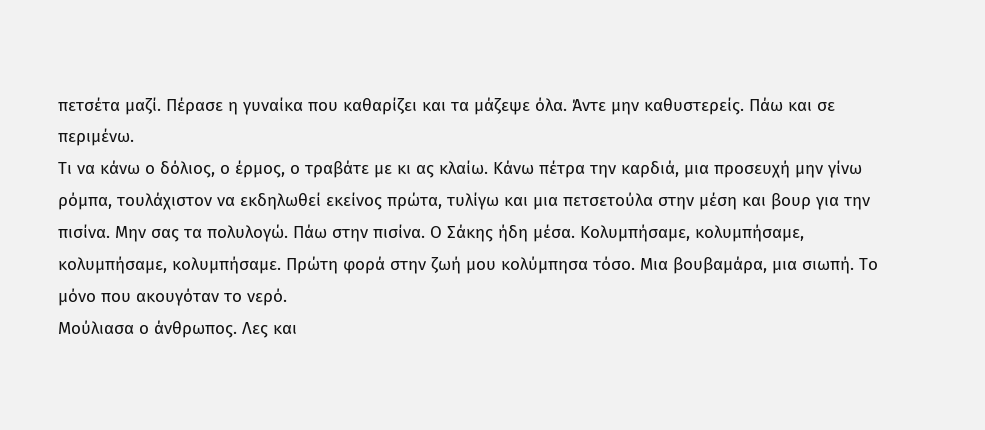πετσέτα μαζί. Πέρασε η γυναίκα που καθαρίζει και τα μάζεψε όλα. Άντε μην καθυστερείς. Πάω και σε περιμένω.
Τι να κάνω ο δόλιος, ο έρμος, ο τραβάτε με κι ας κλαίω. Κάνω πέτρα την καρδιά, μια προσευχή μην γίνω ρόμπα, τουλάχιστον να εκδηλωθεί εκείνος πρώτα, τυλίγω και μια πετσετούλα στην μέση και βουρ για την πισίνα. Μην σας τα πολυλογώ. Πάω στην πισίνα. Ο Σάκης ήδη μέσα. Κολυμπήσαμε, κολυμπήσαμε, κολυμπήσαμε, κολυμπήσαμε. Πρώτη φορά στην ζωή μου κολύμπησα τόσο. Μια βουβαμάρα, μια σιωπή. Το μόνο που ακουγόταν το νερό.
Μούλιασα ο άνθρωπος. Λες και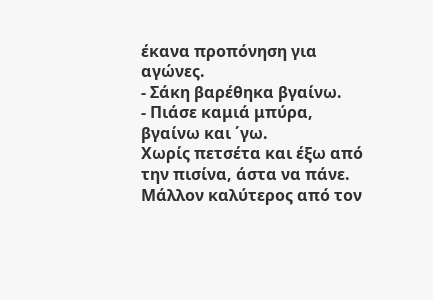έκανα προπόνηση για αγώνες.
- Σάκη βαρέθηκα βγαίνω.
- Πιάσε καμιά μπύρα, βγαίνω και ΄γω.
Χωρίς πετσέτα και έξω από την πισίνα, άστα να πάνε. Μάλλον καλύτερος από τον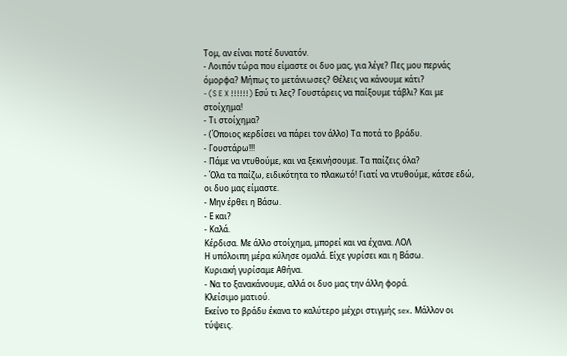Τομ, αν είναι ποτέ δυνατόν.
- Λοιπόν τώρα που είμαστε οι δυο μας, για λέγε? Πες μου περνάς όμορφα? Μήπως το μετάνιωσες? Θέλεις να κάνουμε κάτι?
- (S E X !!!!!!) Εσύ τι λες? Γουστάρεις να παίξουμε τάβλι? Και με στοίχημα!
- Τι στοίχημα?
- (Όποιος κερδίσει να πάρει τον άλλο) Τα ποτά το βράδυ.
- Γουστάρω!!!
- Πάμε να ντυθούμε, και να ξεκινήσουμε. Τα παίζεις όλα?
- Όλα τα παίζω, ειδικότητα το πλακωτό! Γιατί να ντυθούμε, κάτσε εδώ, οι δυο μας είμαστε.
- Μην έρθει η Βάσω.
- Ε και?
- Καλά.
Κέρδισα. Με άλλο στοίχημα, μπορεί και να έχανα. ΛΟΛ
Η υπόλοιπη μέρα κύλησε ομαλά. Είχε γυρίσει και η Βάσω.
Κυριακή γυρίσαμε Αθήνα.
- Να το ξανακάνουμε, αλλά οι δυο μας την άλλη φορά.
Κλείσιμο ματιού.
Εκείνο το βράδυ έκανα το καλύτερο μέχρι στιγμής sex. Μάλλον οι τύψεις.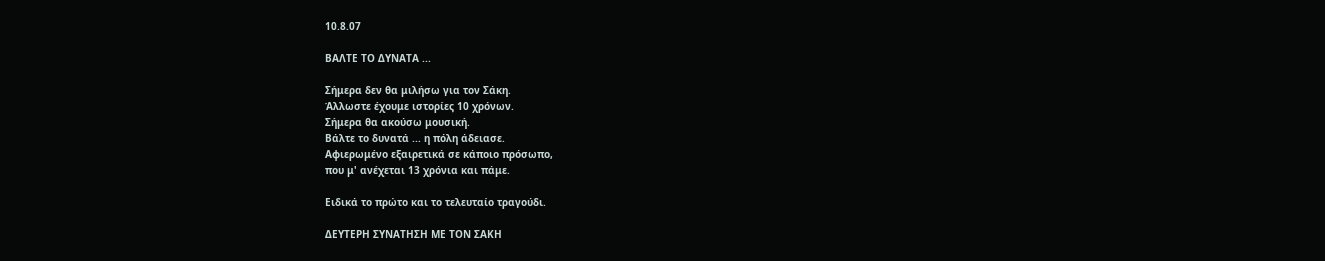10.8.07

ΒΑΛΤΕ ΤΟ ΔΥΝΑΤΑ ...

Σήμερα δεν θα μιλήσω για τον Σάκη.
Άλλωστε έχουμε ιστορίες 10 χρόνων.
Σήμερα θα ακούσω μουσική.
Βάλτε το δυνατά ... η πόλη άδειασε.
Αφιερωμένο εξαιρετικά σε κάποιο πρόσωπο,
που μ' ανέχεται 13 χρόνια και πάμε.

Ειδικά το πρώτο και το τελευταίο τραγούδι.

ΔΕΥΤΕΡΗ ΣΥΝΑΤΗΣΗ ΜΕ ΤΟΝ ΣΑΚΗ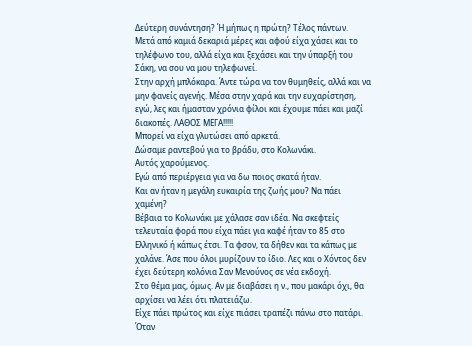Δεύτερη συνάντηση? Ή μήπως η πρώτη? Τέλος πάντων.
Μετά από καμιά δεκαριά μέρες και αφού είχα χάσει και το τηλέφωνο του, αλλά είχα και ξεχάσει και την ύπαρξή του Σάκη, να σου να μου τηλεφωνεί.
Στην αρχή μπλόκαρα. Άντε τώρα να τον θυμηθείς, αλλά και να μην φανείς αγενής. Μέσα στην χαρά και την ευχαρίστηση, εγώ, λες και ήμασταν χρόνια φίλοι και έχουμε πάει και μαζί διακοπές. ΛΑΘΟΣ ΜΕΓΑ!!!!!
Μπορεί να είχα γλυτώσει από αρκετά.
Δώσαμε ραντεβού για το βράδυ, στο Κολωνάκι.
Αυτός χαρούμενος.
Εγώ από περιέργεια για να δω ποιος σκατά ήταν.
Και αν ήταν η μεγάλη ευκαιρία της ζωής μου? Να πάει χαμένη?
Βέβαια το Κολωνάκι με χάλασε σαν ιδέα. Να σκεφτείς τελευταία φορά που είχα πάει για καφέ ήταν το 85 στο Ελληνικό ή κάπως έτσι. Τα φσον, τα δήθεν και τα κάπως με χαλάνε. Άσε που όλοι μυρίζουν το ίδιο. Λες και ο Χόντος δεν έχει δεύτερη κολόνια Σαν Μενούνος σε νέα εκδοχή.
Στο θέμα μας, όμως. Αν με διαβάσει η ν., που μακάρι όχι, θα αρχίσει να λέει ότι πλατειάζω.
Είχε πάει πρώτος και είχε πιάσει τραπέζι πάνω στο πατάρι. Όταν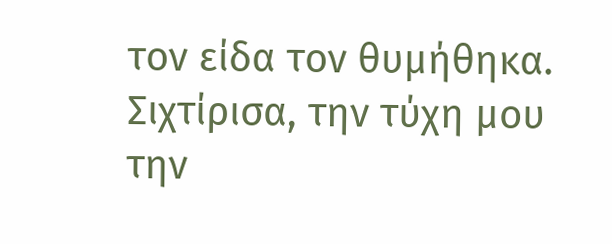τον είδα τον θυμήθηκα. Σιχτίρισα, την τύχη μου την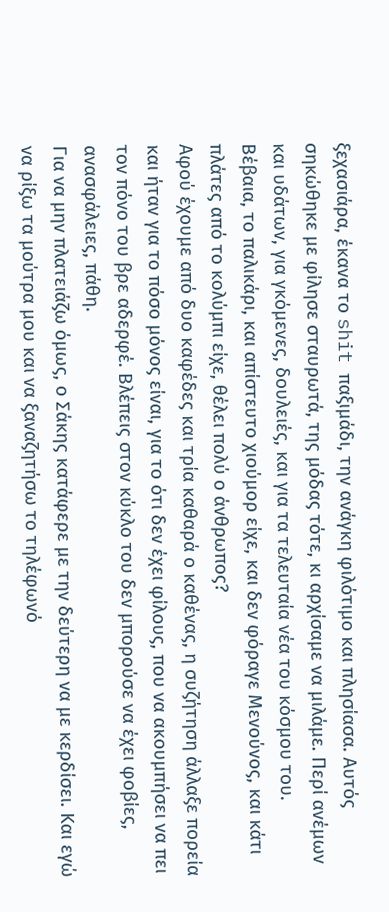ξεχασιάρα, έκανα το shit παξιμάδι, την ανάγκη φιλότιμο και πλησίασα. Αυτός σηκώθηκε με φίλησε σταυρωτά, της μόδας τότε, κι αρχίσαμε να μιλάμε. Περί ανέμων και υδάτων, για γκόμενες, δουλειές, και για τα τελευταία νέα του κόσμου του.
Βέβαια, το παλικάρι, και απίστευτο χιούμορ είχε, και δεν φόραγε Μενούνος, και κάτι πλάτες από το κολύμπι είχε, θέλει πολύ ο άνθρωπος?
Αφού έχουμε από δυο καφέδες και τρία καθαρά ο καθένας, η συζήτηση άλλαξε πορεία και ήταν για το πόσο μόνος είναι, για το ότι δεν έχει φίλους, που να ακουμπήσει να πει τον πόνο του βρε αδερφέ. Βλέπεις στον κύκλο του δεν μπορούσε να έχει φοβίες, ανασφάλειες, πάθη.
Για να μην πλατειάζω όμως, ο Σάκης κατάφερε με την δεύτερη να με κερδίσει. Και εγώ να ρίξω τα μούτρα μου και να ξαναζητήσω το τηλέφωνό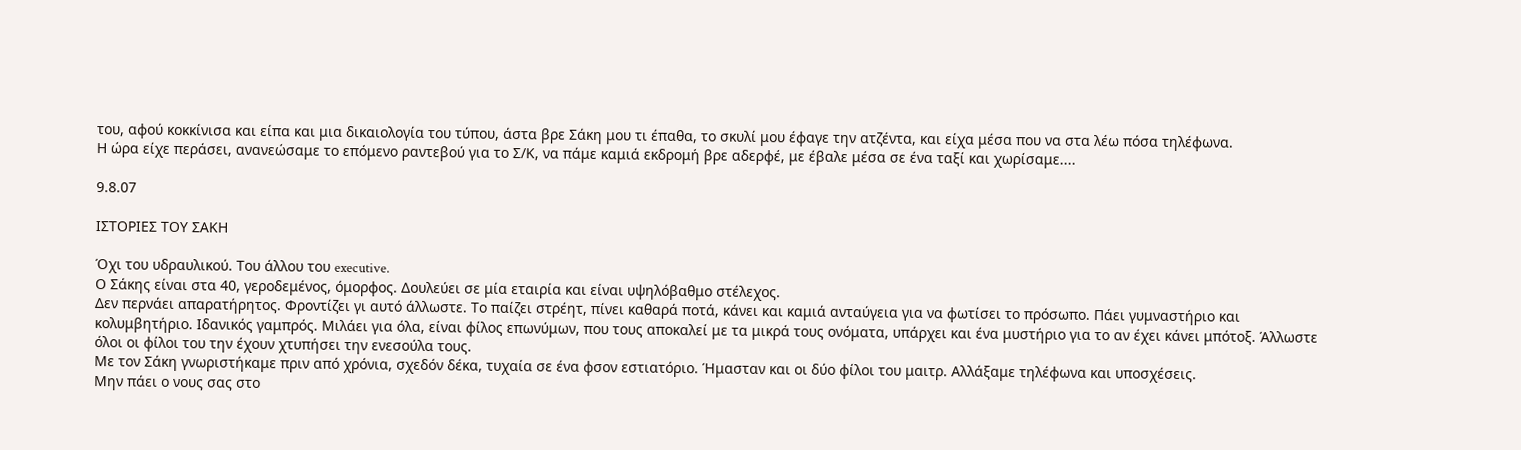του, αφού κοκκίνισα και είπα και μια δικαιολογία του τύπου, άστα βρε Σάκη μου τι έπαθα, το σκυλί μου έφαγε την ατζέντα, και είχα μέσα που να στα λέω πόσα τηλέφωνα.
Η ώρα είχε περάσει, ανανεώσαμε το επόμενο ραντεβού για το Σ/Κ, να πάμε καμιά εκδρομή βρε αδερφέ, με έβαλε μέσα σε ένα ταξί και χωρίσαμε....

9.8.07

ΙΣΤΟΡΙΕΣ ΤΟΥ ΣΑΚΗ

Όχι του υδραυλικού. Του άλλου του executive.
Ο Σάκης είναι στα 40, γεροδεμένος, όμορφος. Δουλεύει σε μία εταιρία και είναι υψηλόβαθμο στέλεχος.
Δεν περνάει απαρατήρητος. Φροντίζει γι αυτό άλλωστε. Το παίζει στρέητ, πίνει καθαρά ποτά, κάνει και καμιά ανταύγεια για να φωτίσει το πρόσωπο. Πάει γυμναστήριο και κολυμβητήριο. Ιδανικός γαμπρός. Μιλάει για όλα, είναι φίλος επωνύμων, που τους αποκαλεί με τα μικρά τους ονόματα, υπάρχει και ένα μυστήριο για το αν έχει κάνει μπότοξ. Άλλωστε όλοι οι φίλοι του την έχουν χτυπήσει την ενεσούλα τους.
Με τον Σάκη γνωριστήκαμε πριν από χρόνια, σχεδόν δέκα, τυχαία σε ένα φσον εστιατόριο. Ήμασταν και οι δύο φίλοι του μαιτρ. Αλλάξαμε τηλέφωνα και υποσχέσεις.
Μην πάει ο νους σας στο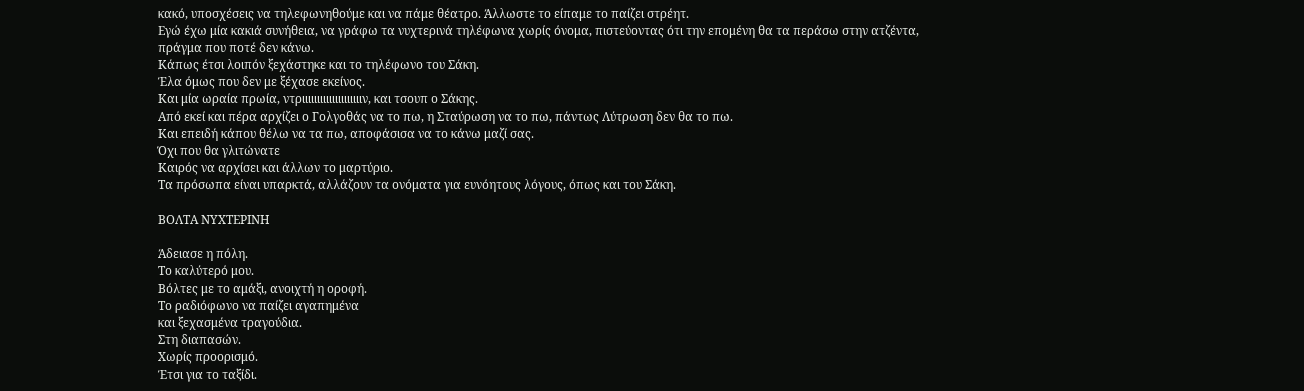κακό, υποσχέσεις να τηλεφωνηθούμε και να πάμε θέατρο. Άλλωστε το είπαμε το παίζει στρέητ.
Εγώ έχω μία κακιά συνήθεια, να γράφω τα νυχτερινά τηλέφωνα χωρίς όνομα, πιστεύοντας ότι την επομένη θα τα περάσω στην ατζέντα, πράγμα που ποτέ δεν κάνω.
Κάπως έτσι λοιπόν ξεχάστηκε και το τηλέφωνο του Σάκη.
Έλα όμως που δεν με ξέχασε εκείνος.
Και μία ωραία πρωία, ντριιιιιιιιιιιιιιιιιιιιν, και τσουπ ο Σάκης.
Από εκεί και πέρα αρχίζει ο Γολγοθάς να το πω, η Σταύρωση να το πω, πάντως Λύτρωση δεν θα το πω.
Και επειδή κάπου θέλω να τα πω, αποφάσισα να το κάνω μαζί σας.
Όχι που θα γλιτώνατε
Καιρός να αρχίσει και άλλων το μαρτύριο.
Τα πρόσωπα είναι υπαρκτά, αλλάζουν τα ονόματα για ευνόητους λόγους, όπως και του Σάκη.

ΒΟΛΤΑ ΝΥΧΤΕΡΙΝΗ

Άδειασε η πόλη.
Το καλύτερό μου.
Βόλτες με το αμάξι, ανοιχτή η οροφή.
Το ραδιόφωνο να παίζει αγαπημένα
και ξεχασμένα τραγούδια.
Στη διαπασών.
Χωρίς προορισμό.
Έτσι για το ταξίδι.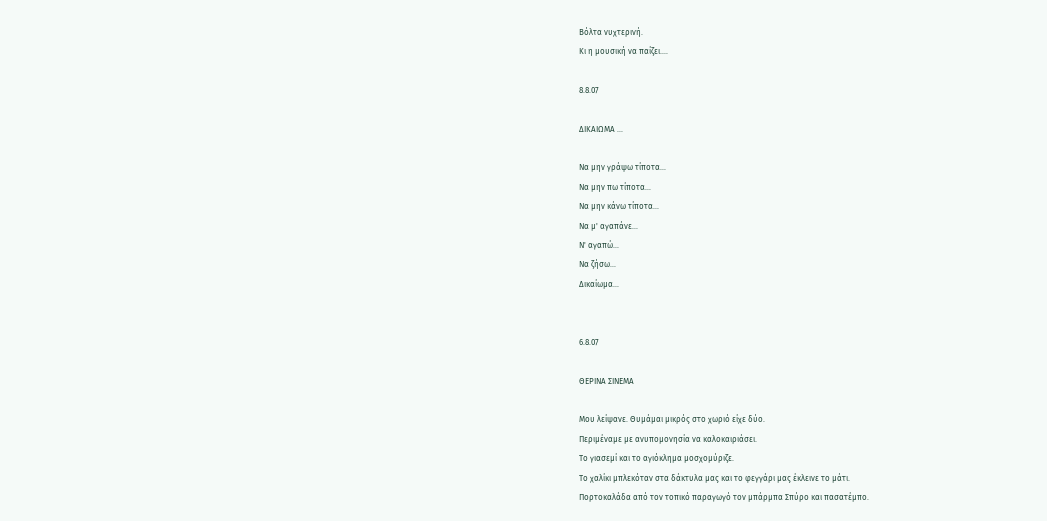Βόλτα νυχτερινή.
Κι η μουσική να παίζει....

8.8.07

ΔΙΚΑΙΩΜΑ ...

Να μην γράψω τίποτα...
Να μην πω τίποτα...
Να μην κάνω τίποτα...
Να μ' αγαπάνε...
Ν' αγαπώ...
Να ζήσω...
Δικαίωμα...


6.8.07

ΘΕΡΙΝΑ ΣΙΝΕΜΑ

Μου λείψανε. Θυμάμαι μικρός στο χωριό είχε δύο.
Περιμέναμε με ανυπομονησία να καλοκαιριάσει.
Το γιασεμί και το αγιόκλημα μοσχομύριζε.
Το χαλίκι μπλεκόταν στα δάκτυλα μας και το φεγγάρι μας έκλεινε το μάτι.
Πορτοκαλάδα από τον τοπικό παραγωγό τον μπάρμπα Σπύρο και πασατέμπο.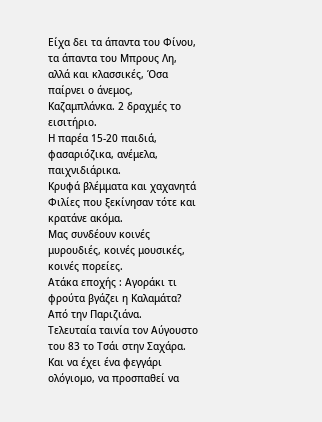Είχα δει τα άπαντα του Φίνου, τα άπαντα του Μπρους Λη, αλλά και κλασσικές, Όσα παίρνει ο άνεμος, Καζαμπλάνκα. 2 δραχμές το εισιτήριο.
Η παρέα 15-20 παιδιά, φασαριόζικα, ανέμελα, παιχνιδιάρικα.
Κρυφά βλέμματα και χαχανητά
Φιλίες που ξεκίνησαν τότε και κρατάνε ακόμα.
Μας συνδέουν κοινές μυρουδιές, κοινές μουσικές, κοινές πορείες.
Ατάκα εποχής : Αγοράκι τι φρούτα βγάζει η Καλαμάτα? Από την Παριζιάνα.
Τελευταία ταινία τον Αύγουστο του 83 το Τσάι στην Σαχάρα. Και να έχει ένα φεγγάρι ολόγιομο, να προσπαθεί να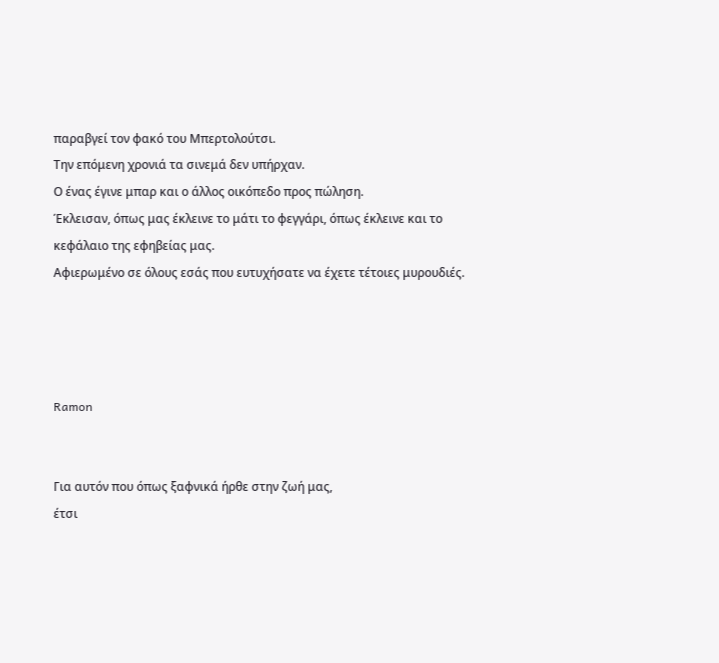παραβγεί τον φακό του Μπερτολούτσι.
Την επόμενη χρονιά τα σινεμά δεν υπήρχαν.
Ο ένας έγινε μπαρ και ο άλλος οικόπεδο προς πώληση.
Έκλεισαν, όπως μας έκλεινε το μάτι το φεγγάρι, όπως έκλεινε και το κεφάλαιο της εφηβείας μας.
Αφιερωμένο σε όλους εσάς που ευτυχήσατε να έχετε τέτοιες μυρουδιές.




Ramon


Για αυτόν που όπως ξαφνικά ήρθε στην ζωή μας,
έτσι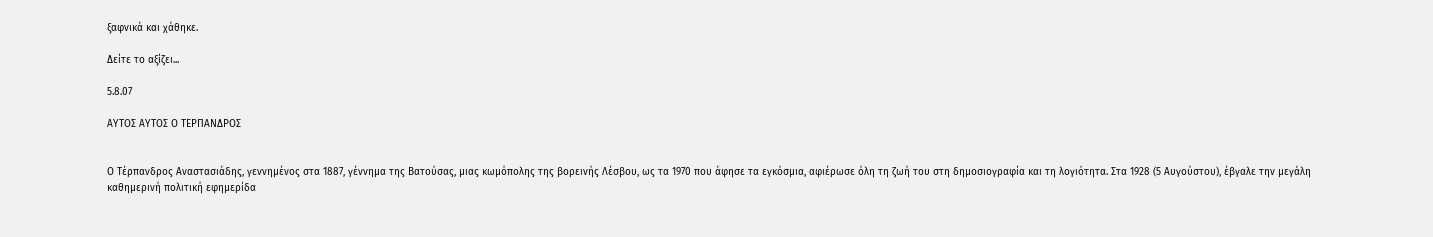ξαφνικά και χάθηκε.

Δείτε το αξίζει...

5.8.07

ΑΥΤΟΣ ΑΥΤΟΣ Ο ΤΕΡΠΑΝΔΡΟΣ


Ο Τέρπανδρος Αναστασιάδης, γεννημένος στα 1887, γέννημα της Βατούσας, μιας κωμόπολης της βορεινής Λέσβου, ως τα 1970 που άφησε τα εγκόσμια, αφιέρωσε όλη τη ζωή του στη δημοσιογραφία και τη λογιότητα. Στα 1928 (5 Αυγούστου), έβγαλε την μεγάλη καθημερινή πολιτική εφημερίδα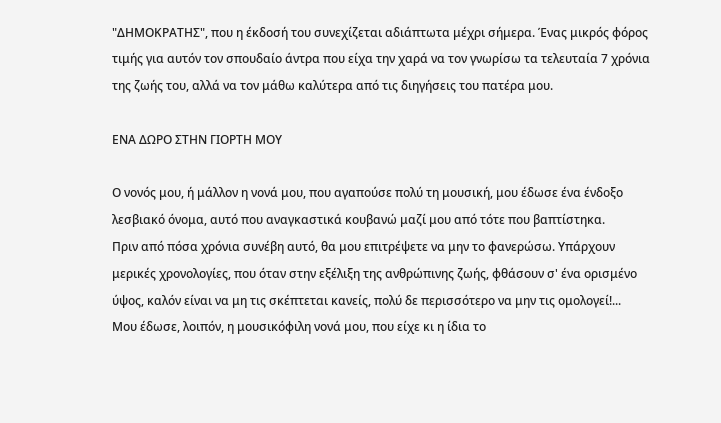"ΔΗΜΟΚΡΑΤΗΣ", που η έκδοσή του συνεχίζεται αδιάπτωτα μέχρι σήμερα. Ένας μικρός φόρος τιμής για αυτόν τον σπουδαίο άντρα που είχα την χαρά να τον γνωρίσω τα τελευταία 7 χρόνια της ζωής του, αλλά να τον μάθω καλύτερα από τις διηγήσεις του πατέρα μου.

ΕΝΑ ΔΩΡΟ ΣΤΗΝ ΓΙΟΡΤΗ ΜΟΥ

Ο νονός μου, ή μάλλον η νονά μου, που αγαπούσε πολύ τη μουσική, μου έδωσε ένα ένδοξο λεσβιακό όνομα, αυτό που αναγκαστικά κουβανώ μαζί μου από τότε που βαπτίστηκα.
Πριν από πόσα χρόνια συνέβη αυτό, θα μου επιτρέψετε να μην το φανερώσω. Υπάρχουν μερικές χρονολογίες, που όταν στην εξέλιξη της ανθρώπινης ζωής, φθάσουν σ' ένα ορισμένο ύψος, καλόν είναι να μη τις σκέπτεται κανείς, πολύ δε περισσότερο να μην τις ομολογεί!...
Μου έδωσε, λοιπόν, η μουσικόφιλη νονά μου, που είχε κι η ίδια το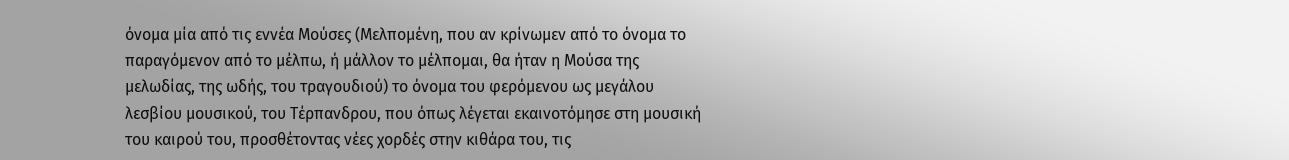όνομα μία από τις εννέα Μούσες (Μελπομένη, που αν κρίνωμεν από το όνομα το παραγόμενον από το μέλπω, ή μάλλον το μέλπομαι, θα ήταν η Μούσα της μελωδίας, της ωδής, του τραγουδιού) το όνομα του φερόμενου ως μεγάλου λεσβίου μουσικού, του Τέρπανδρου, που όπως λέγεται εκαινοτόμησε στη μουσική του καιρού του, προσθέτοντας νέες χορδές στην κιθάρα του, τις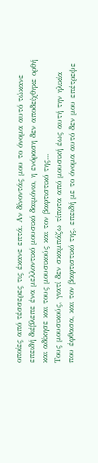οποίες από τέσσερες τις έκανε επτά. Αν δίνοντάς μου το όνομα αυτό τώκανε επειδή διέβλεπε ένα μελλοντικό μουσικό δαιμόνιο, η ενόραση δεν αποδείχθηκε ορθή και αδίκησε και τους μουσικούς και τον βαφτιστικό της...
Τους μουσικούς, γιατί δεν σκαμπάζω τίποτα από μουσική έως αυτή την ηλικία που έφθασα, και τον βαφτιστικό της, επειδή με το όνομα αυτό δεν μου επέτρεψε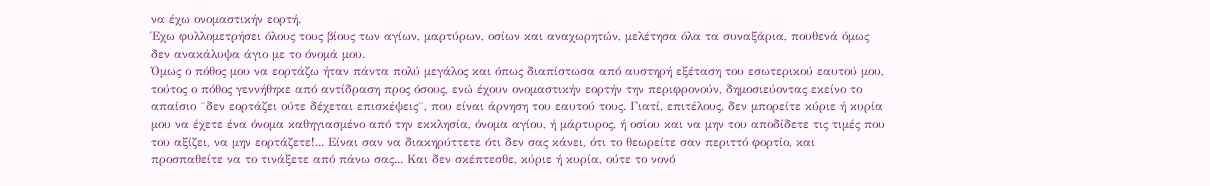να έχω ονομαστικήν εορτή.
Έχω φυλλομετρήσει όλους τους βίους των αγίων, μαρτύρων, οσίων και αναχωρητών, μελέτησα όλα τα συναξάρια, πουθενά όμως δεν ανακάλυψα άγιο με το όνομά μου.
Όμως ο πόθος μου να εορτάζω ήταν πάντα πολύ μεγάλος και όπως διαπίστωσα από αυστηρή εξέταση του εσωτερικού εαυτού μου, τούτος ο πόθος γεννήθηκε από αντίδραση προς όσους, ενώ έχουν ονομαστικήν εορτήν την περιφρονούν, δημοσιεύοντας εκείνο το απαίσιο ¨δεν εορτάζει ούτε δέχεται επισκέψεις¨, που είναι άρνηση του εαυτού τους. Γιατί, επιτέλους, δεν μπορείτε κύριε ή κυρία μου να έχετε ένα όνομα καθηγιασμένο από την εκκλησία, όνομα αγίου, ή μάρτυρος, ή οσίου και να μην του αποδίδετε τις τιμές που του αξίζει, να μην εορτάζετε!... Είναι σαν να διακηρύττετε ότι δεν σας κάνει, ότι το θεωρείτε σαν περιττό φορτίο, και προσπαθείτε να το τινάξετε από πάνω σας... Και δεν σκέπτεσθε, κύριε ή κυρία, ούτε το νονό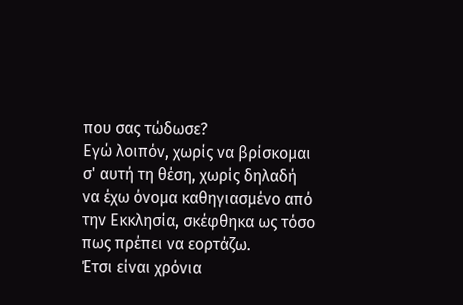που σας τώδωσε?
Εγώ λοιπόν, χωρίς να βρίσκομαι σ' αυτή τη θέση, χωρίς δηλαδή να έχω όνομα καθηγιασμένο από την Εκκλησία, σκέφθηκα ως τόσο πως πρέπει να εορτάζω.
Έτσι είναι χρόνια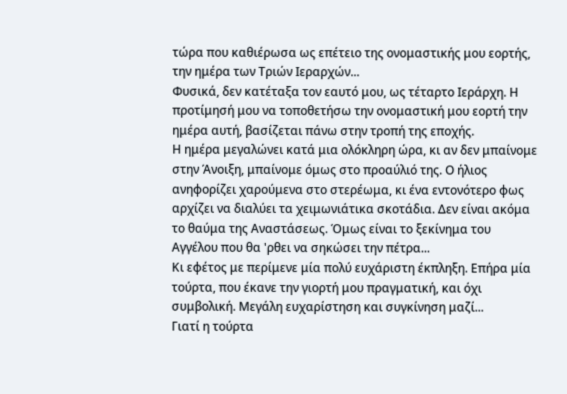τώρα που καθιέρωσα ως επέτειο της ονομαστικής μου εορτής, την ημέρα των Τριών Ιεραρχών...
Φυσικά, δεν κατέταξα τον εαυτό μου, ως τέταρτο Ιεράρχη. Η προτίμησή μου να τοποθετήσω την ονομαστική μου εορτή την ημέρα αυτή, βασίζεται πάνω στην τροπή της εποχής.
Η ημέρα μεγαλώνει κατά μια ολόκληρη ώρα, κι αν δεν μπαίνομε στην Άνοιξη, μπαίνομε όμως στο προαύλιό της. Ο ήλιος ανηφορίζει χαρούμενα στο στερέωμα, κι ένα εντονότερο φως αρχίζει να διαλύει τα χειμωνιάτικα σκοτάδια. Δεν είναι ακόμα το θαύμα της Αναστάσεως. Όμως είναι το ξεκίνημα του Αγγέλου που θα 'ρθει να σηκώσει την πέτρα...
Κι εφέτος με περίμενε μία πολύ ευχάριστη έκπληξη. Επήρα μία τούρτα, που έκανε την γιορτή μου πραγματική, και όχι συμβολική. Μεγάλη ευχαρίστηση και συγκίνηση μαζί...
Γιατί η τούρτα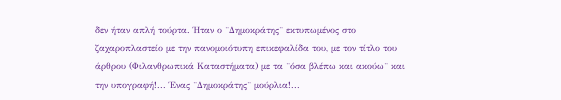δεν ήταν απλή τούρτα. Ήταν ο ¨Δημοκράτης¨ εκτυπωμένος στο ζαχαροπλαστείο με την πανομοιότυπη επικεφαλίδα του, με τον τίτλο του άρθρου (Φιλανθρωπικά Καταστήματα) με τα ¨όσα βλέπω και ακούω¨ και την υπογραφή!... Ένας ¨Δημοκράτης¨ μούρλια!...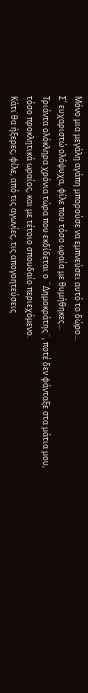Μόνο μια μεγάλη αγάπη μπορούσε να εμπνεύσει αυτό το δώρο...
Σ΄ ευχαριστώ ολόψυχα, φίλε που τόσο ωραία με θυμήθηκες...
Τριάντα ολόκληρα χρόνια τώρα που εκδίδεται ο ¨Δημοκράτης¨, ποτέ δεν φάνταξε στα μάτια μου, τόσο προκλητικά ωραίος, και με τέτοιο σπουδαίο περιεχόμενο.
Κάτι θα ήξερες, φίλε, από τις αγωνίες, τις απογοητεύσεις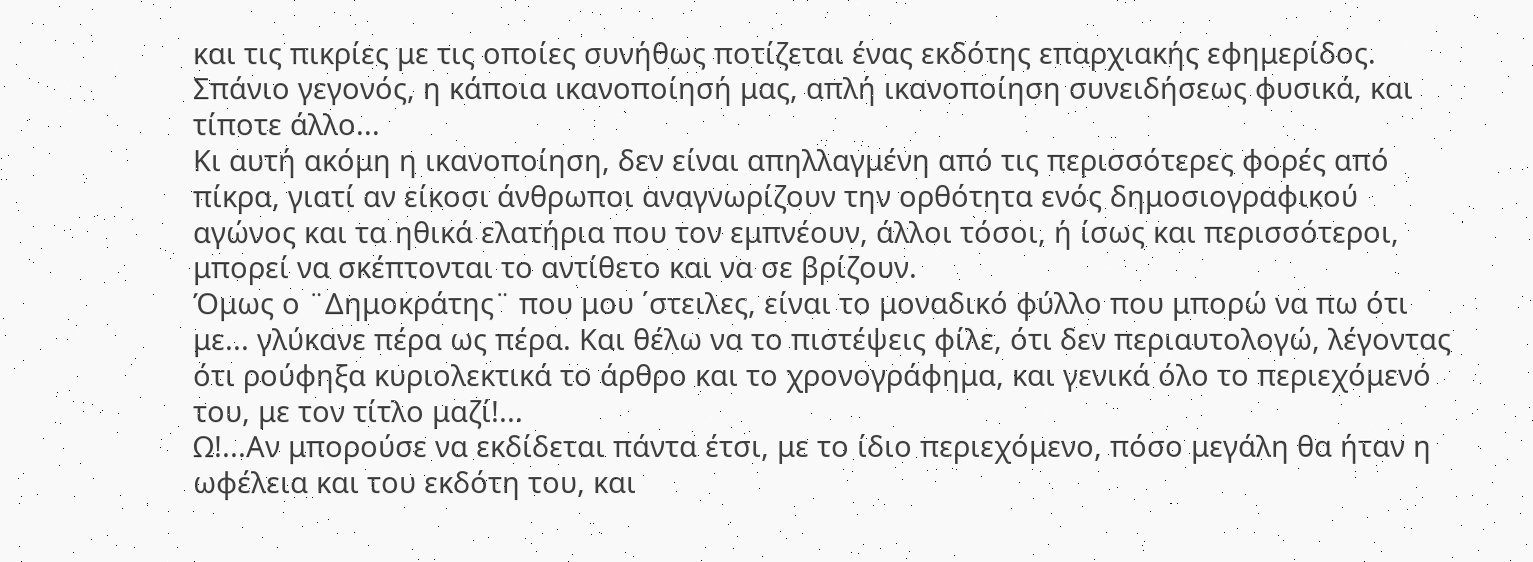και τις πικρίες με τις οποίες συνήθως ποτίζεται ένας εκδότης επαρχιακής εφημερίδος.
Σπάνιο γεγονός, η κάποια ικανοποίησή μας, απλή ικανοποίηση συνειδήσεως φυσικά, και τίποτε άλλο...
Κι αυτή ακόμη η ικανοποίηση, δεν είναι απηλλαγμένη από τις περισσότερες φορές από πίκρα, γιατί αν είκοσι άνθρωποι αναγνωρίζουν την ορθότητα ενός δημοσιογραφικού αγώνος και τα ηθικά ελατήρια που τον εμπνέουν, άλλοι τόσοι, ή ίσως και περισσότεροι, μπορεί να σκέπτονται το αντίθετο και να σε βρίζουν.
Όμως ο ¨Δημοκράτης¨ που μου ΄στειλες, είναι το μοναδικό φύλλο που μπορώ να πω ότι με... γλύκανε πέρα ως πέρα. Και θέλω να το πιστέψεις φίλε, ότι δεν περιαυτολογώ, λέγοντας ότι ρούφηξα κυριολεκτικά το άρθρο και το χρονογράφημα, και γενικά όλο το περιεχόμενό του, με τον τίτλο μαζί!...
Ω!...Αν μπορούσε να εκδίδεται πάντα έτσι, με το ίδιο περιεχόμενο, πόσο μεγάλη θα ήταν η ωφέλεια και του εκδότη του, και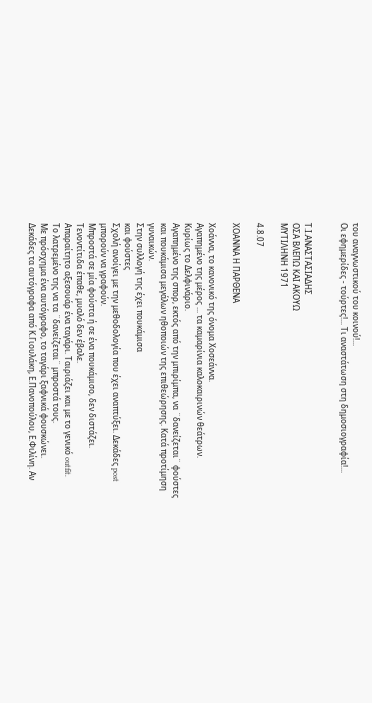του αναγνωστικού του κοινού!...
Οι εφημερίδες - τούρτες!... Τι αναστάτωση στη δημοσιογραφία!...


Τ.Ι.ΑΝΑΣΤΑΣΙΑΔΗΣ
ΟΣΑ ΒΛΕΠΩ ΚΑΙ ΑΚΟΥΩ
ΜΥΤΙΛΗΝΗ 1971

4.8.07

ΧΟΑΝΝΑ Η ΠΑΡΘΕΝΑ

Χοάννα, το κανονικό της όνομα Χοσεάννα.
Αγαπημένο της μέρος ... τα καμαρίνια καλοκαιρινών θεάτρων.
Κυρίως το Δελφινάριο.
Αγαπημένο της σπορ, εκτός από την μπιρίμπα, να ¨δανείζεται¨ φούστες και πουκάμισα μεγάλων ηθοποιών της επιθεώρησης. Κατά προτίμηση γυναικών.
Στην συλλογή της έχει πουκάμισα
και φούστες
Σχολή ανοίγει με την μεθοδολογία που έχει αναπτύξει. Δεκάδες post μπορούν να γραφούν.
Μπροστά σε μία φούστα ή σε ένα πουκάμισο, δεν διστάζει.
Τενοντίτιδα έπαθε, μυαλό δεν έβαλε.
Απαραίτητο αξεσουάρ ένα ταγάρι. Ταιριάζει και με το γενικό outfit.
Το λατρεμένο της να τα ¨δανείζεται¨ μπροστά τους.
Με πρόσχημα ένα αυτόγραφο, το ταγάρι ξαφνικά φουσκώνει.
Δεκάδες τα αυτόγραφα από Κ.Γιουλάκη, Ε.Πανοπούλου, Ε.Φιλίνη. Αν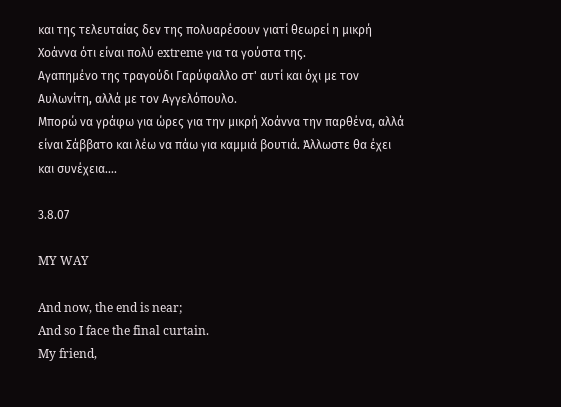και της τελευταίας δεν της πολυαρέσουν γιατί θεωρεί η μικρή Χοάννα ότι είναι πολύ extreme για τα γούστα της.
Αγαπημένο της τραγούδι Γαρύφαλλο στ' αυτί και όχι με τον Αυλωνίτη, αλλά με τον Αγγελόπουλο.
Μπορώ να γράφω για ώρες για την μικρή Χοάννα την παρθένα, αλλά είναι Σάββατο και λέω να πάω για καμμιά βουτιά. Άλλωστε θα έχει και συνέχεια....

3.8.07

MY WAY

And now, the end is near;
And so I face the final curtain.
My friend,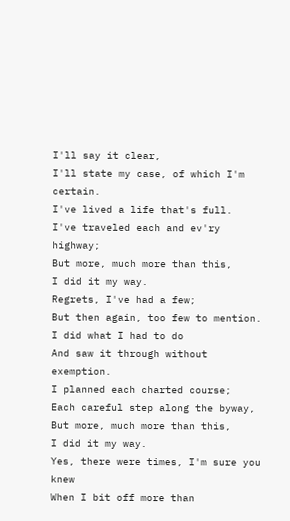I'll say it clear,
I'll state my case, of which I'm certain.
I've lived a life that's full.
I've traveled each and ev'ry highway;
But more, much more than this,
I did it my way.
Regrets, I've had a few;
But then again, too few to mention.
I did what I had to do
And saw it through without exemption.
I planned each charted course;
Each careful step along the byway,
But more, much more than this,
I did it my way.
Yes, there were times, I'm sure you knew
When I bit off more than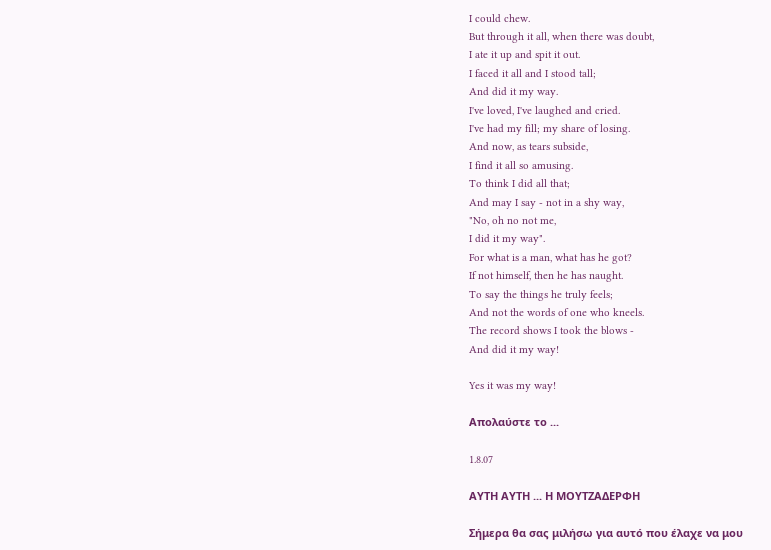I could chew.
But through it all, when there was doubt,
I ate it up and spit it out.
I faced it all and I stood tall;
And did it my way.
I've loved, I've laughed and cried.
I've had my fill; my share of losing.
And now, as tears subside,
I find it all so amusing.
To think I did all that;
And may I say - not in a shy way,
"No, oh no not me,
I did it my way".
For what is a man, what has he got?
If not himself, then he has naught.
To say the things he truly feels;
And not the words of one who kneels.
The record shows I took the blows -
And did it my way!

Yes it was my way!

Aπολαύστε το ...

1.8.07

ΑΥΤΗ ΑΥΤΗ ... Η ΜΟΥΤΖΑΔΕΡΦΗ

Σήμερα θα σας μιλήσω για αυτό που έλαχε να μου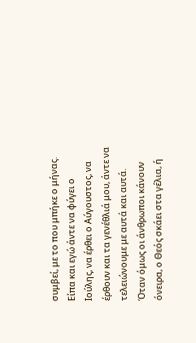συμβεί, με το που μπήκε ο μήνας.
Είπα και εγώ άντε να φύγει ο Ιούλης, να έρθει ο Αύγουστος, να έρθουν και τα γενέθλιά μου, άντε να τελειώνουμε με αυτά και αυτά.
Όταν όμως οι άνθρωποι κάνουν όνειρα, ο Θεός σκάει στα γέλια, ή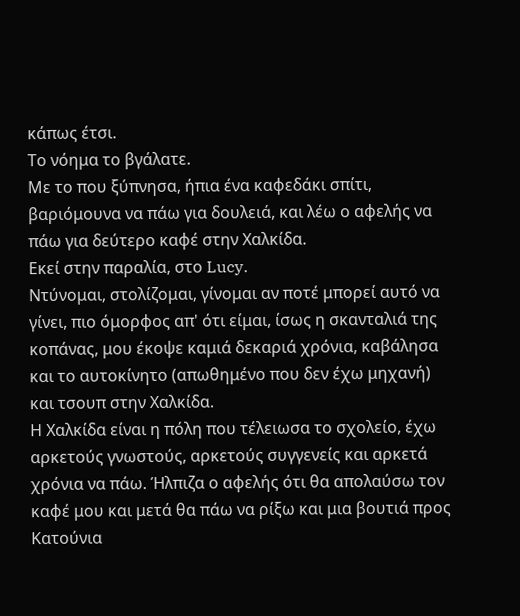κάπως έτσι.
Το νόημα το βγάλατε.
Με το που ξύπνησα, ήπια ένα καφεδάκι σπίτι, βαριόμουνα να πάω για δουλειά, και λέω ο αφελής να πάω για δεύτερο καφέ στην Χαλκίδα.
Εκεί στην παραλία, στο Lucy.
Ντύνομαι, στολίζομαι, γίνομαι αν ποτέ μπορεί αυτό να γίνει, πιο όμορφος απ' ότι είμαι, ίσως η σκανταλιά της κοπάνας, μου έκοψε καμιά δεκαριά χρόνια, καβάλησα και το αυτοκίνητο (απωθημένο που δεν έχω μηχανή) και τσουπ στην Χαλκίδα.
Η Χαλκίδα είναι η πόλη που τέλειωσα το σχολείο, έχω αρκετούς γνωστούς, αρκετούς συγγενείς και αρκετά χρόνια να πάω. Ήλπιζα ο αφελής ότι θα απολαύσω τον καφέ μου και μετά θα πάω να ρίξω και μια βουτιά προς Κατούνια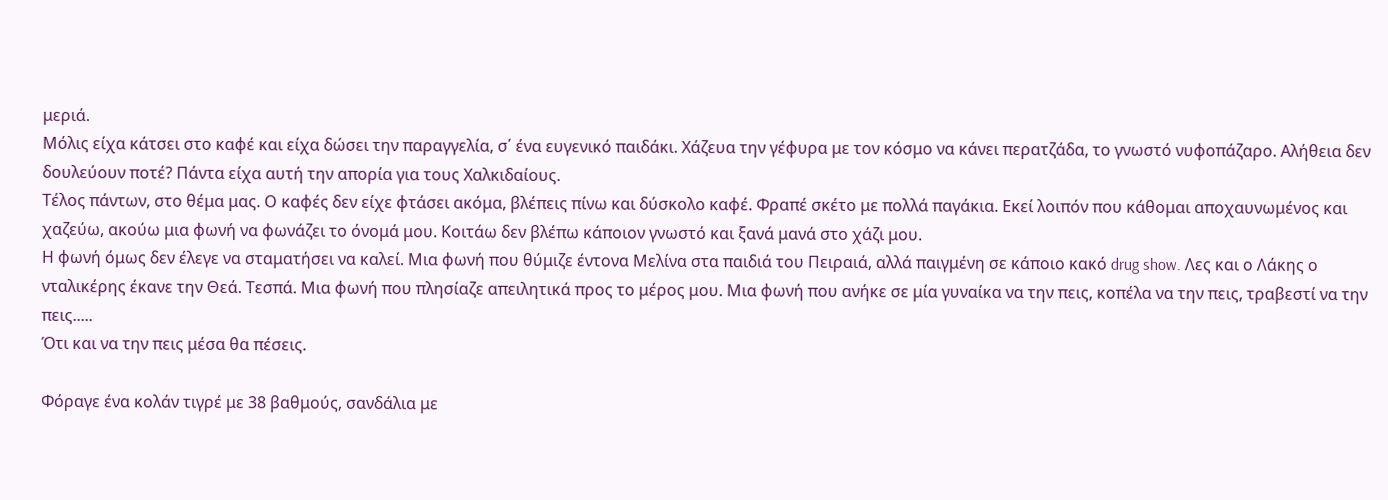μεριά.
Μόλις είχα κάτσει στο καφέ και είχα δώσει την παραγγελία, σ΄ ένα ευγενικό παιδάκι. Χάζευα την γέφυρα με τον κόσμο να κάνει περατζάδα, το γνωστό νυφοπάζαρο. Αλήθεια δεν δουλεύουν ποτέ? Πάντα είχα αυτή την απορία για τους Χαλκιδαίους.
Τέλος πάντων, στο θέμα μας. Ο καφές δεν είχε φτάσει ακόμα, βλέπεις πίνω και δύσκολο καφέ. Φραπέ σκέτο με πολλά παγάκια. Εκεί λοιπόν που κάθομαι αποχαυνωμένος και χαζεύω, ακούω μια φωνή να φωνάζει το όνομά μου. Κοιτάω δεν βλέπω κάποιον γνωστό και ξανά μανά στο χάζι μου.
Η φωνή όμως δεν έλεγε να σταματήσει να καλεί. Μια φωνή που θύμιζε έντονα Μελίνα στα παιδιά του Πειραιά, αλλά παιγμένη σε κάποιο κακό drug show. Λες και ο Λάκης ο νταλικέρης έκανε την Θεά. Τεσπά. Μια φωνή που πλησίαζε απειλητικά προς το μέρος μου. Μια φωνή που ανήκε σε μία γυναίκα να την πεις, κοπέλα να την πεις, τραβεστί να την πεις.....
Ότι και να την πεις μέσα θα πέσεις.

Φόραγε ένα κολάν τιγρέ με 38 βαθμούς, σανδάλια με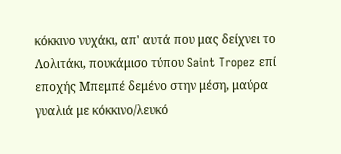κόκκινο νυχάκι, απ' αυτά που μας δείχνει το Λολιτάκι, πουκάμισο τύπου Saint Tropez επί εποχής Μπεμπέ δεμένο στην μέση, μαύρα γυαλιά με κόκκινο/λευκό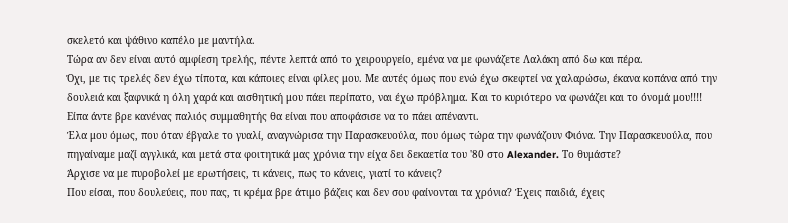σκελετό και ψάθινο καπέλο με μαντήλα.
Τώρα αν δεν είναι αυτό αμφίεση τρελής, πέντε λεπτά από το χειρουργείο, εμένα να με φωνάζετε Λαλάκη από δω και πέρα.
Όχι, με τις τρελές δεν έχω τίποτα, και κάποιες είναι φίλες μου. Με αυτές όμως που ενώ έχω σκεφτεί να χαλαρώσω, έκανα κοπάνα από την δουλειά και ξαφνικά η όλη χαρά και αισθητική μου πάει περίπατο, ναι έχω πρόβλημα. Και το κυριότερο να φωνάζει και το όνομά μου!!!!
Είπα άντε βρε κανένας παλιός συμμαθητής θα είναι που αποφάσισε να το πάει απέναντι.
Έλα μου όμως, που όταν έβγαλε το γυαλί, αναγνώρισα την Παρασκευούλα, που όμως τώρα την φωνάζουν Φιόνα. Την Παρασκευούλα, που πηγαίναμε μαζί αγγλικά, και μετά στα φοιτητικά μας χρόνια την είχα δει δεκαετία του '80 στο Alexander. Το θυμάστε?
Άρχισε να με πυροβολεί με ερωτήσεις, τι κάνεις, πως το κάνεις, γιατί το κάνεις?
Που είσαι, που δουλεύεις, που πας, τι κρέμα βρε άτιμο βάζεις και δεν σου φαίνονται τα χρόνια? Έχεις παιδιά, έχεις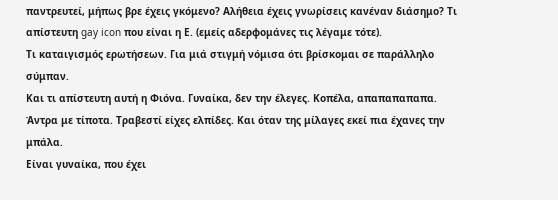παντρευτεί, μήπως βρε έχεις γκόμενο? Αλήθεια έχεις γνωρίσεις κανέναν διάσημο? Τι απίστευτη gay icon που είναι η Ε. (εμείς αδερφομάνες τις λέγαμε τότε).
Τι καταιγισμός ερωτήσεων. Για μιά στιγμή νόμισα ότι βρίσκομαι σε παράλληλο σύμπαν.
Και τι απίστευτη αυτή η Φιόνα. Γυναίκα, δεν την έλεγες. Κοπέλα, απαπαπαπαπα. Άντρα με τίποτα. Τραβεστί είχες ελπίδες. Και όταν της μίλαγες εκεί πια έχανες την μπάλα.
Είναι γυναίκα, που έχει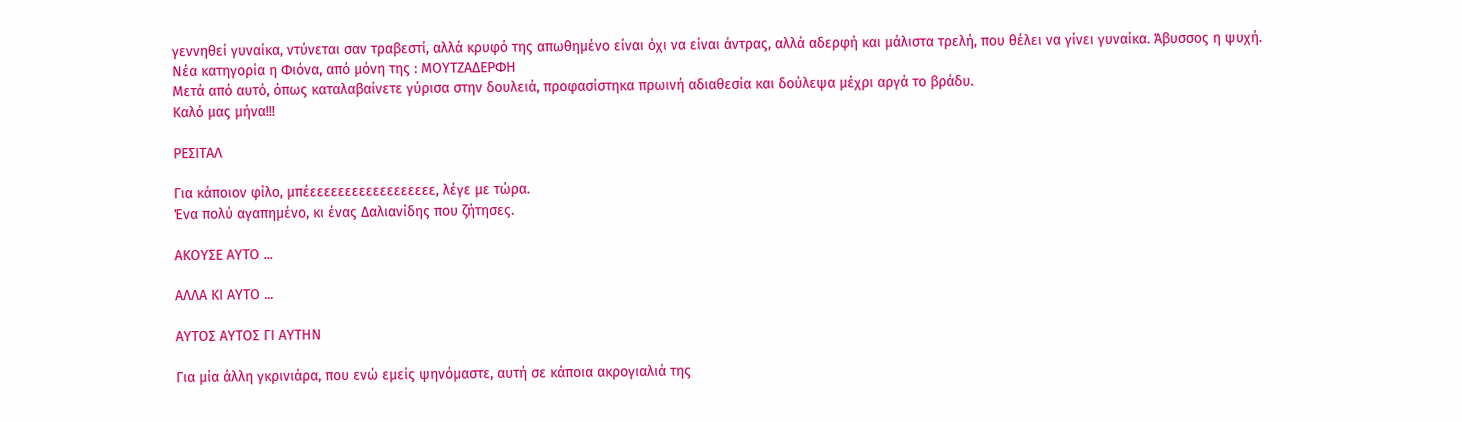γεννηθεί γυναίκα, ντύνεται σαν τραβεστί, αλλά κρυφό της απωθημένο είναι όχι να είναι άντρας, αλλά αδερφή και μάλιστα τρελή, που θέλει να γίνει γυναίκα. Άβυσσος η ψυχή.
Νέα κατηγορία η Φιόνα, από μόνη της : ΜΟΥΤΖΑΔΕΡΦΗ
Μετά από αυτό, όπως καταλαβαίνετε γύρισα στην δουλειά, προφασίστηκα πρωινή αδιαθεσία και δούλεψα μέχρι αργά το βράδυ.
Καλό μας μήνα!!!

ΡΕΣΙΤΑΛ

Για κάποιον φίλο, μπέεεεεεεεεεεεεεεεεεε, λέγε με τώρα.
Ένα πολύ αγαπημένο, κι ένας Δαλιανίδης που ζήτησες.

ΑΚΟΥΣΕ ΑΥΤΟ ...

ΑΛΛΑ ΚΙ ΑΥΤΟ ...

ΑΥΤΟΣ ΑΥΤΟΣ ΓΙ ΑΥΤΗΝ

Για μία άλλη γκρινιάρα, που ενώ εμείς ψηνόμαστε, αυτή σε κάποια ακρογιαλιά της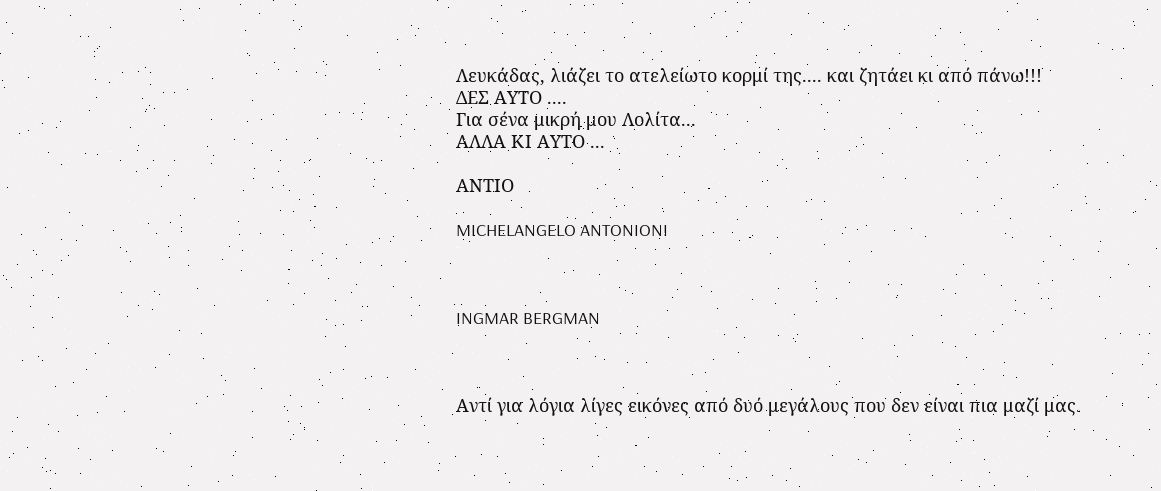Λευκάδας, λιάζει το ατελείωτο κορμί της.... και ζητάει κι από πάνω!!!
ΔΕΣ ΑΥΤΟ ....
Για σένα μικρή μου Λολίτα...
ΑΛΛΑ ΚΙ ΑΥΤΟ ...

ΑΝΤΙΟ

MICHELANGELO ANTONIONI



INGMAR BERGMAN



Αντί για λόγια λίγες εικόνες από δυό μεγάλους που δεν είναι πια μαζί μας.